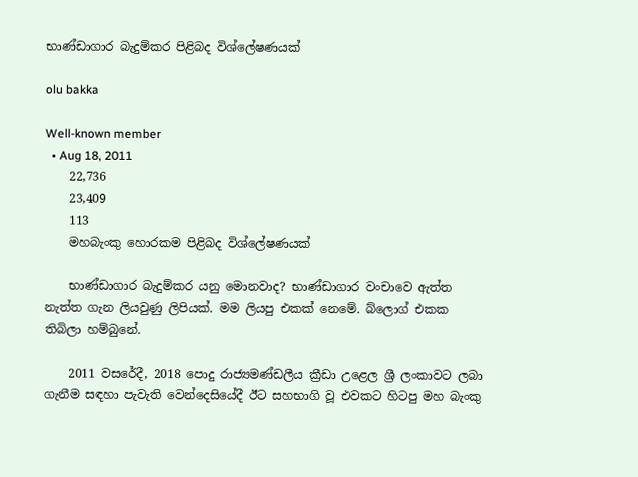භාණ්ඩාගාර බැදුම්කර පිළිබද විශ්ලේෂණයක්

olu bakka

Well-known member
  • Aug 18, 2011
    22,736
    23,409
    113
    මහබැංකු හොරකම පිළිබද විශ්ලේෂණයක්

    භාණ්ඩාගාර බැදුම්කර යනු මොනවාද? භාණ්ඩාගාර වංචාවෙ ඇත්ත නැත්ත ගැන ලියවුණු ලිපියක්. මම ලියපු එකක් නෙමේ. බ්ලොග් එකක තිබිලා හම්බුනේ.

    2011 වසරේදී, 2018 පොදු රාජ්‍යමණ්ඩලීය ක්‍රීඩා උළෙල ශ්‍රී ලංකාවට ලබා ගැනීම සඳහා පැවැති වෙන්දෙසියේදී ඊට සහභාගි වූ එවකට හිටපු මහ බැංකු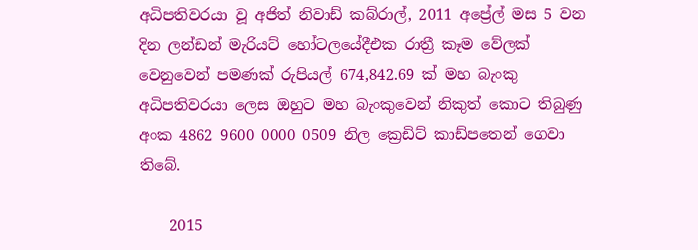අධිපතිවරයා වූ අජිත් නිවාඩ් කබ්රාල්, 2011 අප්‍රේල් මස 5 වන දින ලන්ඩන් මැරියට් හෝටලයේදීඑක ‍රාත්‍රී කෑම වේලක් වෙනුවෙන් පමණක් රුපියල් 674,842.69 ක් මහ බැංකු අධිපතිවරයා ලෙස ඔහුට මහ බැංකුවෙන් නිකුත් කොට තිබුණු අංක 4862 9600 0000 0509 නිල ක්‍රෙඩිට් කාඩ්පතෙන් ගෙවා තිබේ.

    2015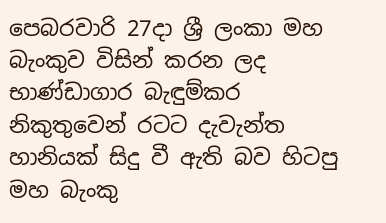පෙබරවාරි 27දා ශ්‍රී ලංකා මහ බැංකුව විසින් කරන ලද භාණ්ඩාගාර බැඳුම්කර නිකුතුවෙන් රටට දැවැන්ත හානියක් සිදු වී ඇති බව හිටපු මහ බැංකු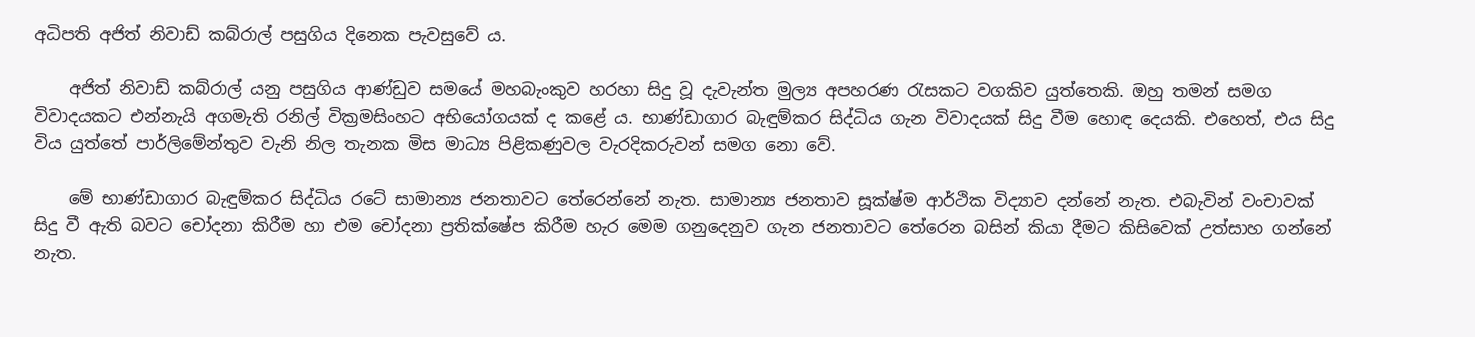අධිපති අජිත් නිවාඩ් කබ්රාල් පසුගිය දිනෙක පැවසුවේ ය.

    අජිත් නිවාඩ් කබ්රාල් යනු පසුගිය ආණ්ඩුව සමයේ මහබැංකුව හරහා සිදු වූ දැවැන්ත මුල්‍ය අපහරණ රැසකට වගකිව යුත්තෙකි. ඔහු තමන් සමග විවාදයකට එන්නැයි අගමැති රනිල් වික්‍රමසිංහට අභියෝගයක් ද කළේ ය. භාණ්ඩාගාර බැඳුම්කර සිද්ධිය ගැන විවාදයක් සිදු වීම හොඳ දෙයකි. එහෙත්, එය සිදු විය යුත්තේ පාර්ලිමේන්තුව වැනි නිල තැනක මිස මාධ්‍ය පිළිකණුවල වැරදිකරුවන් සමග නො වේ.

    මේ භාණ්ඩාගාර බැඳුම්කර සිද්ධිය රටේ සාමාන්‍ය ජනතාවට තේරෙන්නේ නැත. සාමාන්‍ය ජනතාව සූක්ෂ්ම ආර්ථික විද්‍යාව දන්නේ නැත. එබැවින් වංචාවක් සිදු වී ඇති බවට චෝදනා කිරීම හා එම චෝදනා ප්‍රතික්ෂේප කිරීම හැර මෙම ගනුදෙනුව ගැන ජනතාවට තේරෙන බසින් කියා දීමට කිසිවෙක් උත්සාහ ගන්නේ නැත.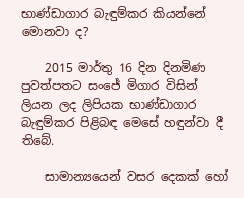භාණ්ඩාගාර බැඳුම්කර කියන්නේ මොනවා ද?

    2015 මාර්තු 16 දින දිනමිණ පුවත්පතට සංජේ මිගාර විසින් ලියන ලද ලිපියක භාණ්ඩාගාර බැඳුම්කර පිළිබඳ මෙසේ හඳුන්වා දී තිබේ.

    සාමාන්‍යයෙන් වසර දෙකක් හෝ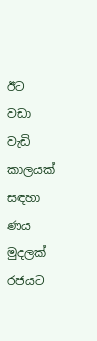ඊට වඩා වැඩි කාලයක් සඳහා ණය මුදලක් රජයට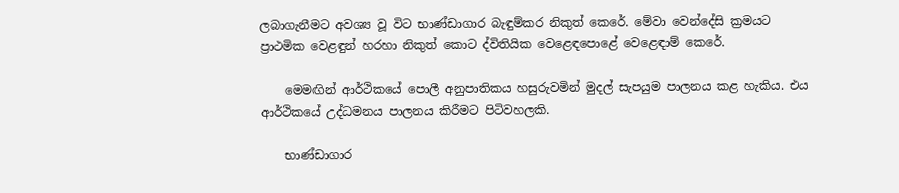ලබාගැනීමට අවශ්‍ය වූ විට භාණ්ඩාගාර බැඳුම්කර නිකුත් කෙරේ. මේවා වෙන්දේසි ක්‍රමයට ප්‍රාථමික වෙළඳුන් හරහා නිකුත් කොට ද්විතියික වෙළෙඳපොළේ වෙළෙඳාම් කෙරේ.

    මෙමඟින් ආර්ථිකයේ පොලී අනුපාතිකය හසුරුවමින් මුදල් සැපයුම පාලනය කළ හැකිය. එය ආර්ථිකයේ උද්ධමනය පාලනය කිරීමට පිටිවහලකි.

    භාණ්ඩාගාර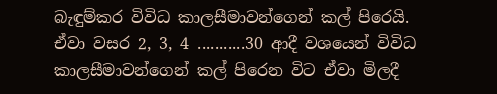බැඳුම්කර විවිධ කාලසීමාවන්ගෙන් කල් පිරෙයි. ඒවා වසර 2, 3, 4 ...........30 ආදී වශයෙන් විවිධ කාලසීමාවන්ගෙන් කල් පිරෙන විට ඒවා මිලදී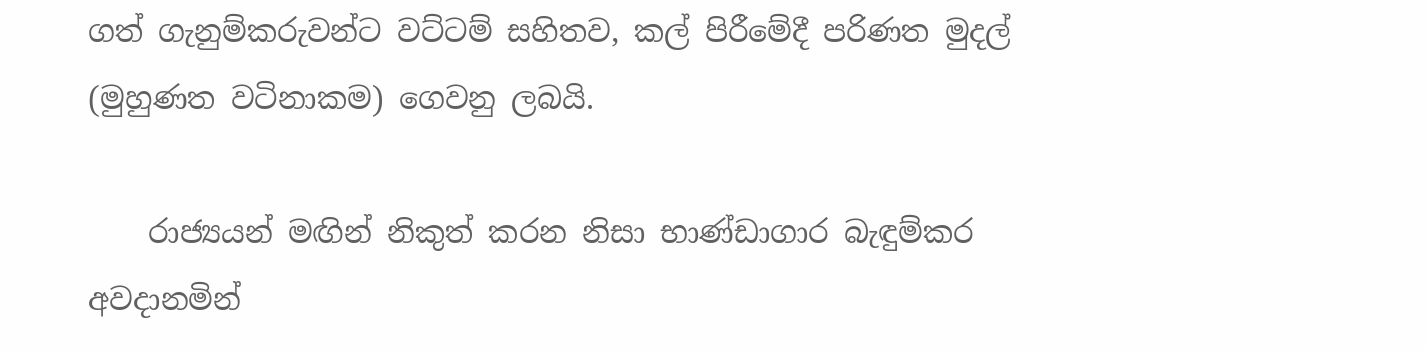ගත් ගැනුම්කරුවන්ට වට්ටම් සහිතව, කල් පිරීමේදී පරිණත මුදල් (මුහුණත වටිනාකම) ගෙවනු ලබයි.

    රාජ්‍යයන් මඟින් නිකුත් කරන නිසා භාණ්ඩාගාර බැඳුම්කර අවදානමින්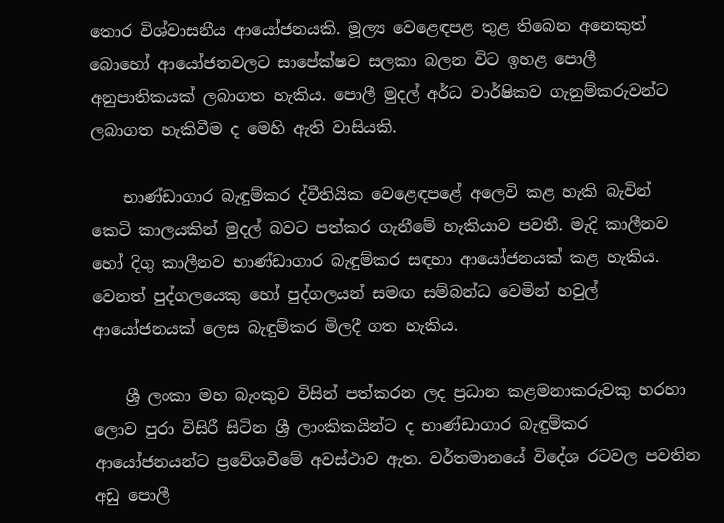තොර විශ්වාසනීය ආයෝජනයකි. මූල්‍ය වෙළෙඳපළ තුළ තිබෙන අනෙකුත් බොහෝ ආයෝජනවලට සාපේක්ෂව සලකා බලන විට ඉහළ පොලී අනුපාතිකයක් ලබාගත හැකිය. පොලී මුදල් අර්ධ වාර්ෂිකව ගැනුම්කරුවන්ට ලබාගත හැකිවීම ද මෙහි ඇති වාසියකි.

    භාණ්ඩාගාර බැඳුම්කර ද්වීතියික වෙළෙඳපළේ අලෙවි කළ හැකි බැවින් කෙටි කාලයකින් මුදල් බවට පත්කර ගැනීමේ හැකියාව පවතී. මැදි කාලීනව හෝ දිගු කාලීනව භාණ්ඩාගාර බැඳුම්කර සඳහා ආයෝජනයක් කළ හැකිය. වෙනත් පුද්ගලයෙකු හෝ පුද්ගලයන් සමඟ සම්බන්ධ වෙමින් හවුල් ආයෝජනයක් ලෙස බැඳුම්කර මිලදී ගත හැකිය.

    ශ්‍රී ලංකා මහ බැංකුව විසින් පත්කරන ලද ප්‍රධාන කළමනාකරුවකු හරහා ලොව පුරා විසිරී සිටින ශ්‍රී ලාංකිකයින්ට ද භාණ්ඩාගාර බැඳුම්කර ආයෝජනයන්ට ප්‍රවේශවීමේ අවස්ථාව ඇත. වර්තමානයේ විදේශ රටවල පවතින අඩු පොලී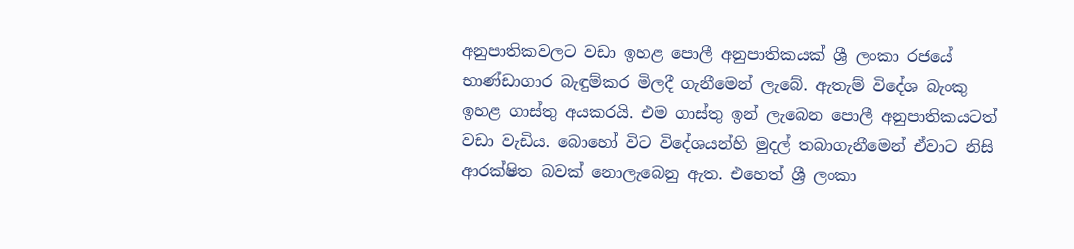අනුපාතිකවලට වඩා ඉහළ පොලී අනුපාතිකයක් ශ්‍රී ලංකා රජයේ භාණ්ඩාගාර බැඳුම්කර මිලදී ගැනීමෙන් ලැබේ. ඇතැම් විදේශ බැංකු ඉහළ ගාස්තු අයකරයි. එම ගාස්තු ඉන් ලැබෙන පොලී අනුපාතිකයටත් වඩා වැඩිය. බොහෝ විට විදේශයන්හි මුදල් තබාගැනීමෙන් ඒවාට නිසි ආරක්ෂිත බවක් නොලැබෙනු ඇත. එහෙත් ශ්‍රී ලංකා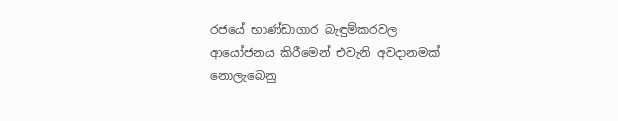රජයේ භාණ්ඩාගාර බැඳුම්කරවල ආයෝජනය කිරීමෙන් එවැනි අවදානමක් නොලැබෙනු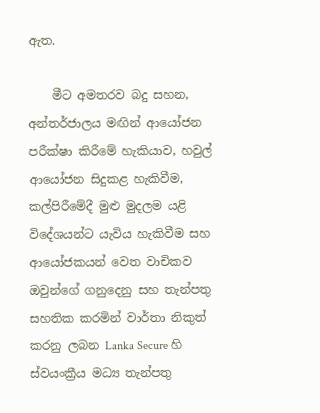ඇත.

    මීට අමතරව බදු සහන, අන්තර්ජාලය මඟින් ආයෝජන පරීක්ෂා කිරීමේ හැකියාව, හවුල් ආයෝජන සිදුකළ හැකිවීම, කල්පිරීමේදී මුළු මුදලම යළි විදේශයන්ට යැවිය හැකිවීම සහ ආයෝජකයන් වෙත වාචිකව ඔවුන්ගේ ගනුදෙනු සහ තැන්පතු සහතික කරමින් වාර්තා නිකුත් කරනු ලබන Lanka Secure හි ස්වයංක්‍රීය මධ්‍ය තැන්පතු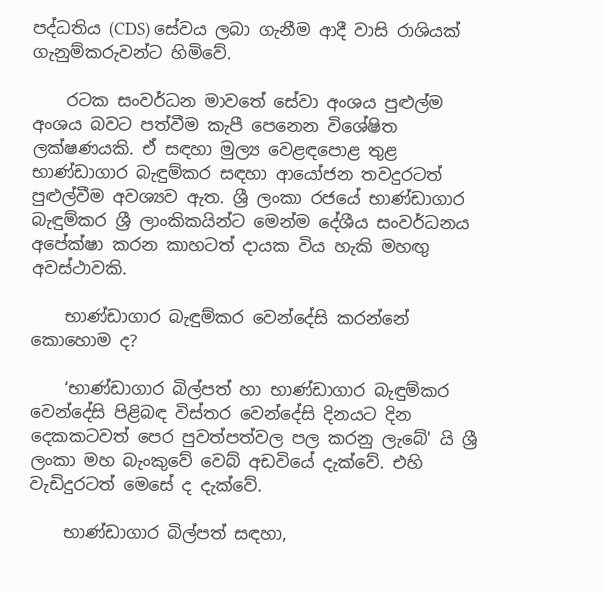පද්ධතිය (CDS) සේවය ලබා ගැනීම ආදී වාසි රාශියක් ගැනුම්කරුවන්ට හිමිවේ.

    රටක සංවර්ධන මාවතේ සේවා අංශය පුළුල්ම අංශය බවට පත්වීම කැපී පෙනෙන විශේෂිත ලක්ෂණයකි. ඒ සඳහා මුල්‍ය වෙළඳපොළ තුළ භාණ්ඩාගාර බැඳුම්කර සඳහා ආයෝජන තවදුරටත් පුළුල්වීම අවශ්‍යව ඇත. ශ්‍රී ලංකා රජයේ භාණ්ඩාගාර බැඳුම්කර ශ්‍රී ලාංකිකයින්ට මෙන්ම දේශීය සංවර්ධනය අපේක්ෂා කරන කාහටත් දායක විය හැකි මහඟු අවස්ථාවකි.

    භාණ්ඩාගාර බැඳුම්කර වෙන්දේසි කරන්නේ කොහොම ද?

    ‘භාණ්ඩාගාර බිල්පත් හා භාණ්ඩාගාර බැඳුම්කර වෙන්දේසි පිළිබඳ විස්තර වෙන්දේසි දිනයට දින දෙකකටවත් පෙර පුවත්පත්වල පල කරනු ලැබේ' යි ශ්‍රී ලංකා මහ බැංකුවේ වෙබ් අඩවියේ දැක්වේ. එහි වැඩිදුරටත් මෙසේ ද දැක්වේ.

    භාණ්ඩාගාර බිල්පත් සඳහා,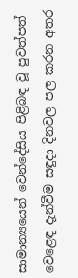සාමාන්‍යයෙන් වෙන්දේසිය පිළිබඳ වූ පුවත්පත් වෙළෙඳ දැන්වීම සඳුදා දිනවල පල කරන අතර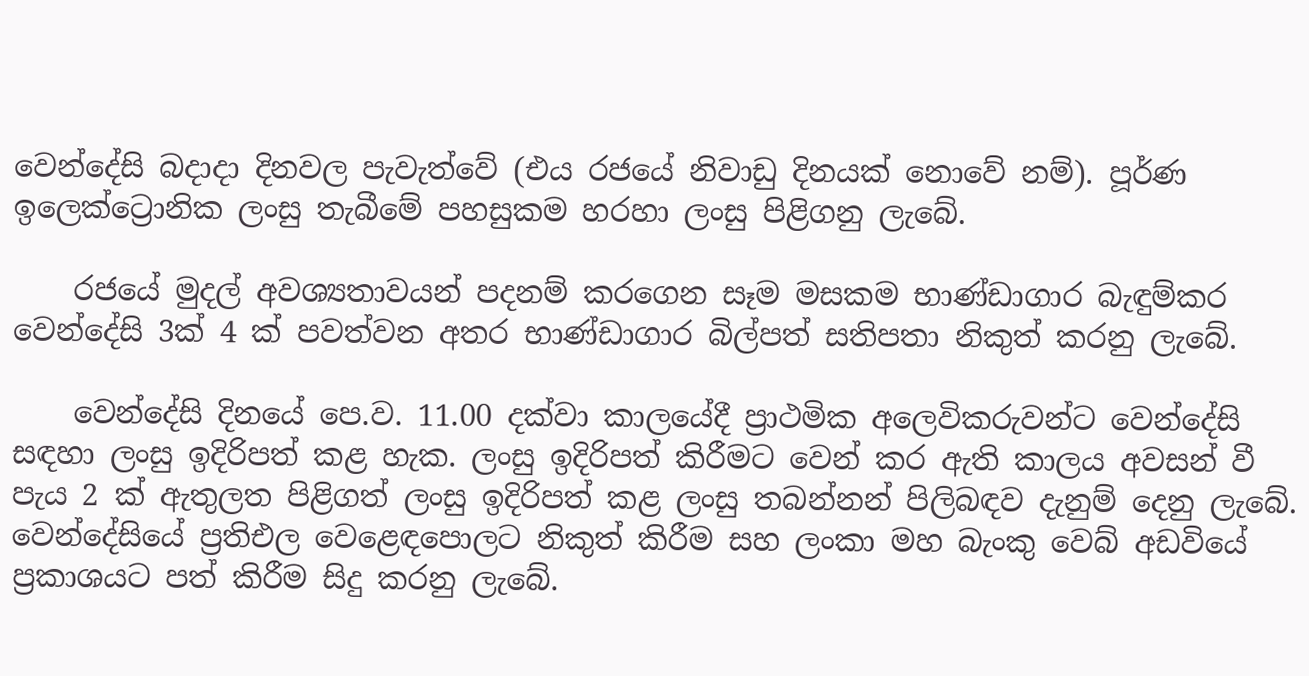වෙන්දේසි බදාදා දිනවල පැවැත්වේ (එය රජයේ නිවාඩු දිනයක් නොවේ නම්). පූර්ණ ඉලෙක්ට්‍රොනික ලංසු තැබීමේ පහසුකම හරහා ලංසු පිළිගනු ලැබේ.

    රජයේ මුදල් අවශ්‍යතාවයන් පදනම් කරගෙන සෑම මසකම භාණ්ඩාගාර බැඳුම්කර වෙන්දේසි 3ක් 4 ක් පවත්වන අතර භාණ්ඩාගාර බිල්පත් සතිපතා නිකුත් කරනු ලැබේ.

    වෙන්දේසි දිනයේ පෙ.ව. 11.00 දක්වා කාලයේදී ප්‍රාථමික අලෙවිකරුවන්ට වෙන්දේසි සඳහා ලංසු ඉදිරිපත් කළ හැක. ලංසු ඉදිරිපත් කිරීමට වෙන් කර ඇති කාලය අවසන් වී පැය 2 ක් ඇතුලත පිළිගත් ලංසු ඉදිරිපත් කළ ලංසු තබන්නන් පිලිබඳව දැනුම් දෙනු ලැබේ. වෙන්දේසියේ ප්‍රතිඑල වෙළෙඳපොලට නිකුත් කිරීම සහ ලංකා මහ බැංකු වෙබ් අඩවියේ ප්‍රකාශයට පත් කිරීම සිදු කරනු ලැබේ.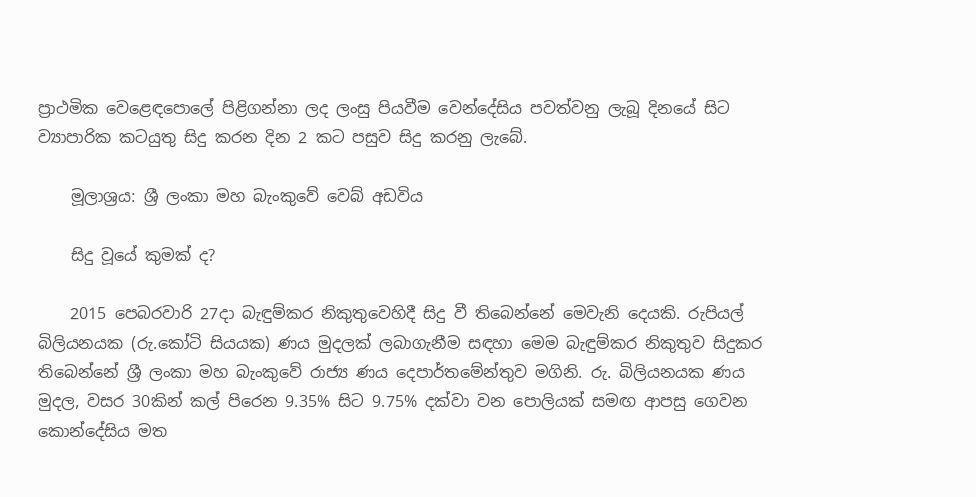ප්‍රාථමික වෙළෙඳපොලේ පිළිගන්නා ලද ලංසු පියවීම වෙන්දේසිය පවත්වනු ලැබූ දිනයේ සිට ව්‍යාපාරික කටයුතු සිදු කරන දින 2 කට පසුව සිදු කරනු ලැබේ.

    මූලාශ්‍රය: ශ්‍රී ලංකා මහ බැංකුවේ වෙබ් අඩවිය

    සිදු වූයේ කුමක් ද?

    2015 පෙබරවාරි 27දා බැඳුම්කර නිකුතුවෙහිදී සිදු වී තිබෙන්නේ මෙවැනි දෙයකි. රුපියල් බිලියනයක (රු.කෝටි සියයක) ණය මුදලක්‌ ලබාගැනීම සඳහා මෙම බැඳුම්කර නිකුතුව සිදුකර තිබෙන්නේ ශ්‍රී ලංකා මහ බැංකුවේ රාජ්‍ය ණය දෙපාර්තමේන්තුව මගිනි. රු. බිලියනයක ණය මුදල, වසර 30කින් කල් පිරෙන 9.35% සිට 9.75% දක්‌වා වන පොලියක්‌ සමඟ ආපසු ගෙවන කොන්දේසිය මත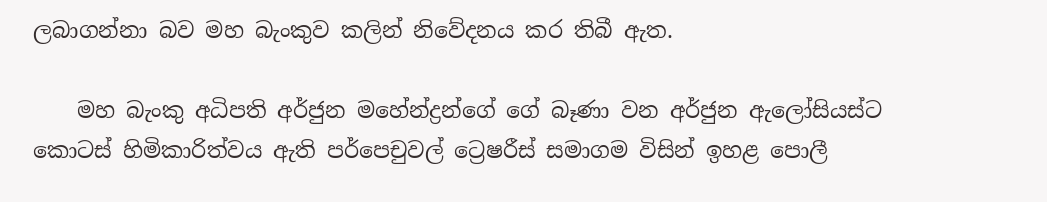ලබාගන්නා බව මහ බැංකුව කලින් නිවේදනය කර තිබී ඇත.

    මහ බැංකු අධිපති අර්ජුන මහේන්ද්‍රන්ගේ ගේ බෑණා වන අර්ජුන ඇලෝසියස්ට කොටස් හිමිකාරිත්වය ඇති පර්පෙචුවල් ට්‍රෙෂරීස් සමාගම විසින් ඉහළ පොලී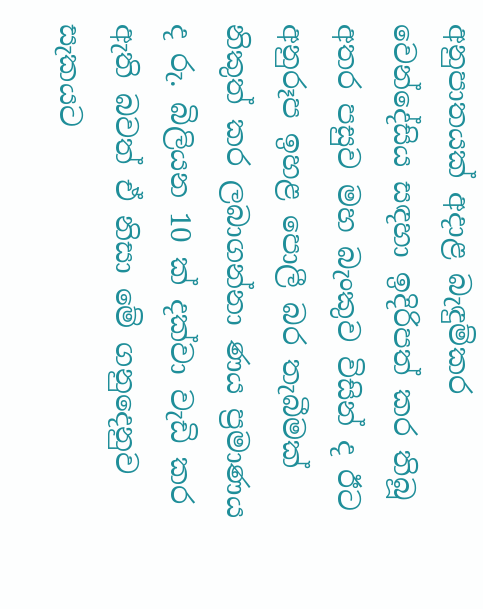අනුපාතයක්‌ අදාළ බැඳුම්කර වෙන්දේසිය සඳහා ඉදිරිපත් කර තිබූ අතර පසුව මහ බැංකුව විසින් ද ඊට අනුරූප ඉහළ පොලී බර තැබීමක්‌ නිකුත් කර ලබාගන්නා ණය ප්‍රමාණය ද රු. බිලියන 10 ක්‌ දක්‌වා වැඩි කර ඇති බවත් ඒ නිසා මේ ගනුදෙනුව සැකයට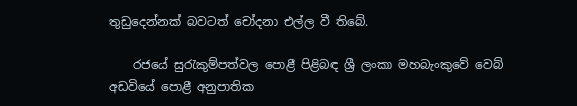තුඩුදෙන්නක්‌ බවටත් චෝදනා එල්ල වී තිබේ.

    රජයේ සුරැකුම්පත්වල පොළී පිළිබඳ ශ්‍රී ලංකා මහබැංකුවේ වෙබ් අඩවියේ පොළී අනුපාතික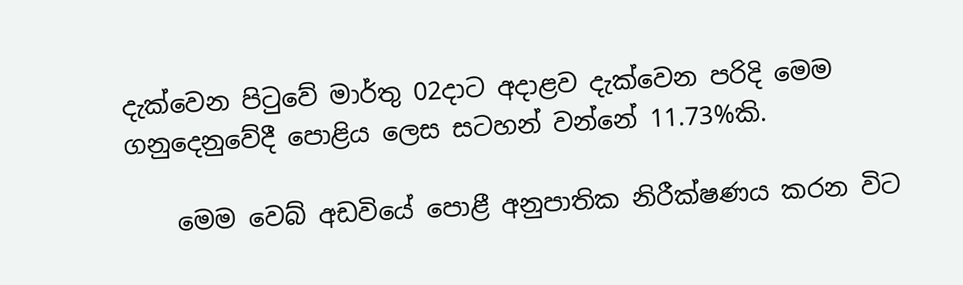දැක්වෙන පිටුවේ මාර්තු 02දාට අදාළව දැක්වෙන පරිදි මෙම ගනුදෙනුවේදී පොළිය ලෙස සටහන් වන්නේ 11.73%කි.

    මෙම වෙබ් අඩවියේ පොළී අනුපාතික නිරීක්ෂණය කරන විට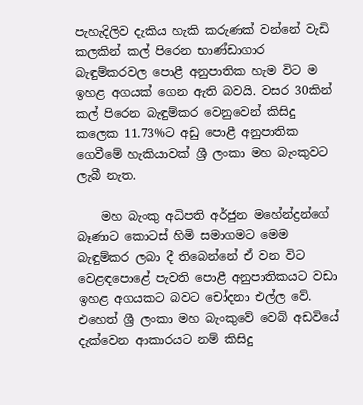පැහැදිලිව දැකිය හැකි කරුණක් වන්නේ වැඩි කලකින් කල් පිරෙන භාණ්ඩාගාර බැඳුම්කරවල පොළී අනුපාතික හැම විට ම ඉහළ අගයක් ගෙන ඇති බවයි. වසර 30කින් කල් පිරෙන බැඳුම්කර වෙනුවෙන් කිසිදු කලෙක 11.73%ට අඩු පොළී අනුපාතික ගෙවීමේ හැකියාවක් ශ්‍රී ලංකා මහ බැංකුවට ලැබී නැත.

    මහ බැංකු අධිපති අර්ජුන මහේන්ද්‍රන්ගේ බෑණාට කොටස් හිමි සමාගමට මෙම බැඳුම්කර ලබා දී තිබෙන්නේ ඒ වන විට වෙළඳපොළේ පැවති පොළී අනුපාතිකයට වඩා ඉහළ අගයකට බවට චෝදනා එල්ල වේ. එහෙත් ශ්‍රී ලංකා මහ බැංකුවේ වෙබ් අඩවියේ දැක්වෙන ආකාරයට නම් කිසිදු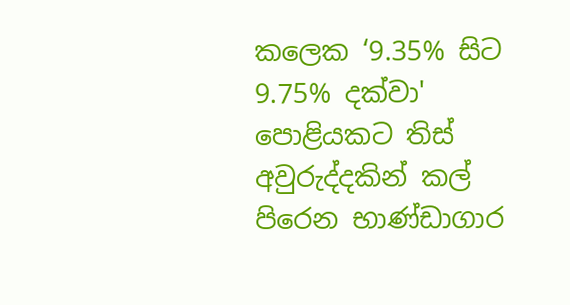කලෙක ‘9.35% සිට 9.75% දක්‌වා' පොළියකට තිස් අවුරුද්දකින් කල් පිරෙන භාණ්ඩාගාර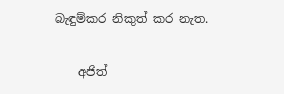බැඳුම්කර නිකුත් කර නැත.

    අජිත්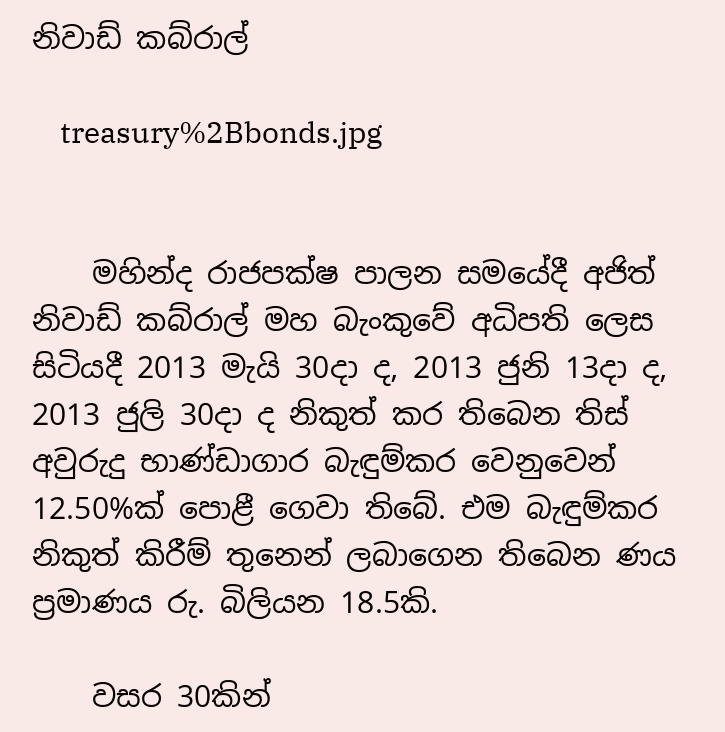නිවාඩ් කබ්රාල්

    treasury%2Bbonds.jpg


    මහින්ද රාජපක්ෂ පාලන සමයේදී අජිත් නිවාඩ් කබ්රාල් මහ බැංකුවේ අධිපති ලෙස සිටියදී 2013 මැයි 30දා ද, 2013 ජුනි 13දා ද, 2013 ජුලි 30දා ද නිකුත් කර තිබෙන තිස් අවුරුදු භාණ්ඩාගාර බැඳුම්කර වෙනුවෙන් 12.50%ක් පොළී ගෙවා තිබේ. එම බැඳුම්කර නිකුත් කිරීම් තුනෙන් ලබාගෙන තිබෙන ණය ප්‍රමාණය රු. බිලියන 18.5කි.

    වසර 30කින්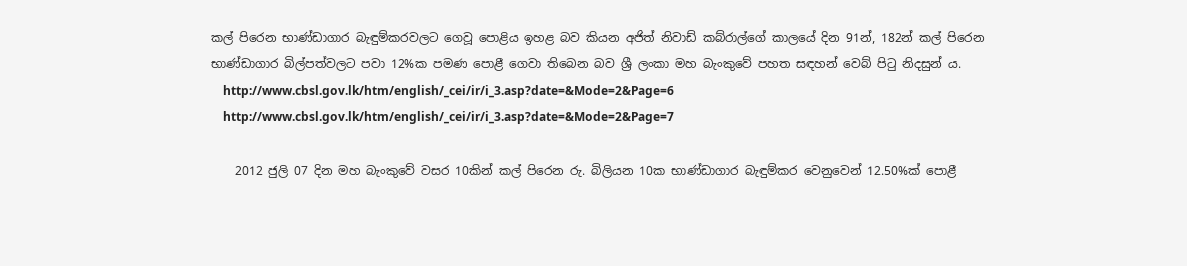කල් පිරෙන භාණ්ඩාගාර බැඳුම්කරවලට ගෙවූ පොළිය ඉහළ බව කියන අජිත් නිවාඩ් කබ්රාල්ගේ කාලයේ දින 91න්, 182න් කල් පිරෙන භාණ්ඩාගාර බිල්පත්වලට පවා 12%ක පමණ පොළී ගෙවා තිබෙන බව ශ්‍රී ලංකා මහ බැංකුවේ පහත සඳහන් වෙබ් පිටු නිදසුන් ය.
    http://www.cbsl.gov.lk/htm/english/_cei/ir/i_3.asp?date=&Mode=2&Page=6
    http://www.cbsl.gov.lk/htm/english/_cei/ir/i_3.asp?date=&Mode=2&Page=7

    2012 ජුලි 07 දින මහ බැංකුවේ වසර 10කින් කල් පිරෙන රු. බිලියන 10ක භාණ්ඩාගාර බැඳුම්කර වෙනුවෙන් 12.50%ක් පොළී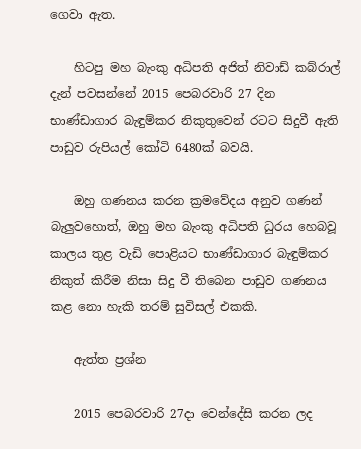ගෙවා ඇත.

    හිටපු මහ බැංකු අධිපති අජිත් නිවාඩ් කබ්රාල් දැන් පවසන්නේ 2015 පෙබරවාරි 27 දින භාණ්ඩාගාර බැඳුම්කර නිකුතුවෙන් රටට සිදුවී ඇති පාඩුව රුපියල් කෝටි 6480ක් බවයි.

    ඔහු ගණනය කරන ක්‍රමවේදය අනුව ගණන් බැලුවහොත්, ඔහු මහ බැංකු අධිපති ධුරය හෙබවූ කාලය තුළ වැඩි පොළියට භාණ්ඩාගාර බැඳුම්කර නිකුත් කිරීම නිසා සිදු වී තිබෙන පාඩුව ගණනය කළ නො හැකි තරම් සුවිසල් එකකි.

    ඇත්ත ප්‍රශ්න

    2015 පෙබරවාරි 27දා වෙන්දේසි කරන ලද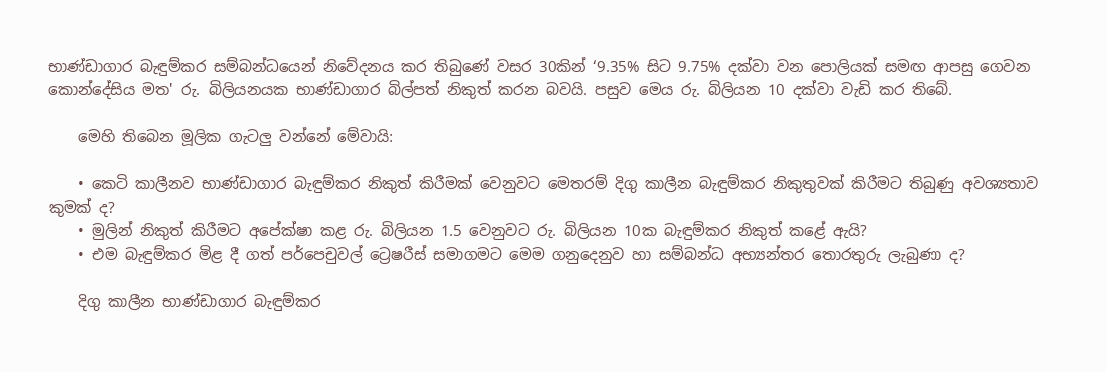භාණ්ඩාගාර බැඳුම්කර සම්බන්ධයෙන් නිවේදනය කර තිබුණේ වසර 30කින් ‘9.35% සිට 9.75% දක්වා වන පොලියක්‌ සමඟ ආපසු ගෙවන කොන්දේසිය මත' රු. බිලියනයක භාණ්ඩාගාර බිල්පත් නිකුත් කරන බවයි. පසුව මෙය රු. බිලියන 10 දක්වා වැඩි කර තිබේ.

    මෙහි තිබෙන මූලික ගැටලු වන්නේ මේවායි:

    • කෙටි කාලීනව භාණ්ඩාගාර බැඳුම්කර නිකුත් කිරීමක් වෙනුවට මෙතරම් දිගු කාලීන බැඳුම්කර නිකුතුවක් කිරීමට තිබුණු අවශ්‍යතාව කුමක් ද?
    • මුලින් නිකුත් කිරීමට අපේක්ෂා කළ රු. බිලියන 1.5 වෙනුවට රු. බිලියන 10ක බැඳුම්කර නිකුත් කළේ ඇයි?
    • එම බැඳුම්කර මිළ දී ගත් පර්පෙචුවල් ට්‍රෙෂරීස් සමාගමට මෙම ගනුදෙනුව හා සම්බන්ධ අභ්‍යන්තර තොරතුරු ලැබුණා ද?

    දිගු කාලීන භාණ්ඩාගාර බැඳුම්කර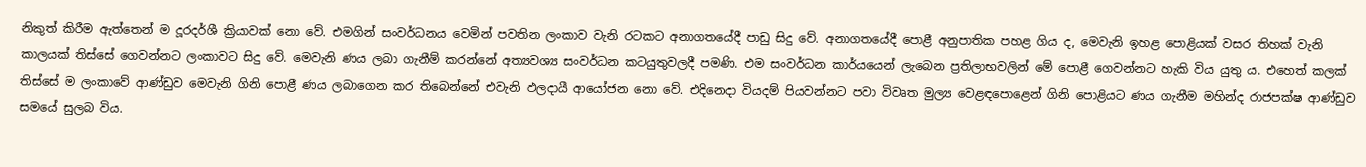නිකුත් කිරීම ඇත්තෙන් ම දූරදර්ශී ක්‍රියාවක් නො වේ. එමගින් සංවර්ධනය වෙමින් පවතින ලංකාව වැනි රටකට අනාගතයේදී පාඩු සිදු වේ. අනාගතයේදී පොළී අනුපාතික පහළ ගිය ද, මෙවැනි ඉහළ පොළියක් වසර තිහක් වැනි කාලයක් තිස්සේ ගෙවන්නට ලංකාවට සිදු වේ. මෙවැනි ණය ලබා ගැනීම් කරන්නේ අත්‍යවශ්‍ය සංවර්ධන කටයුතුවලදී පමණි. එම සංවර්ධන කාර්යයෙන් ලැබෙන ප්‍රතිලාභවලින් මේ පොළී ගෙවන්නට හැකි විය යුතු ය. එහෙත් කලක් තිස්සේ ම ලංකාවේ ආණ්ඩුව මෙවැනි ගිනි පොළී ණය ලබාගෙන කර තිබෙන්නේ එවැනි ඵලදායී ආයෝජන නො වේ. එදිනෙදා වියදම් පියවන්නට පවා විවෘත මුල්‍ය වෙළඳපොළෙන් ගිනි පොළියට ණය ගැනීම මහින්ද රාජපක්ෂ ආණ්ඩුව සමයේ සුලබ විය.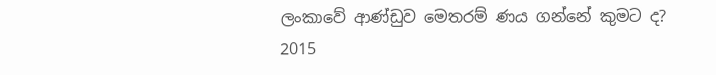ලංකාවේ ආණ්ඩුව මෙතරම් ණය ගන්නේ කුමට ද? 2015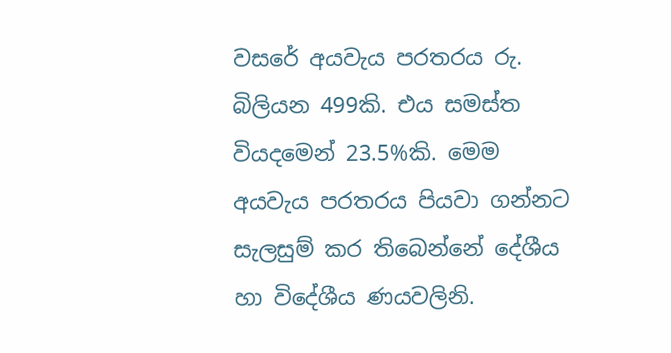වසරේ අයවැය පරතරය රු. බිලියන 499කි. එය සමස්ත වියදමෙන් 23.5%කි. මෙම අයවැය පරතරය පියවා ගන්නට සැලසුම් කර තිබෙන්නේ දේශීය හා විදේශීය ණයවලිනි.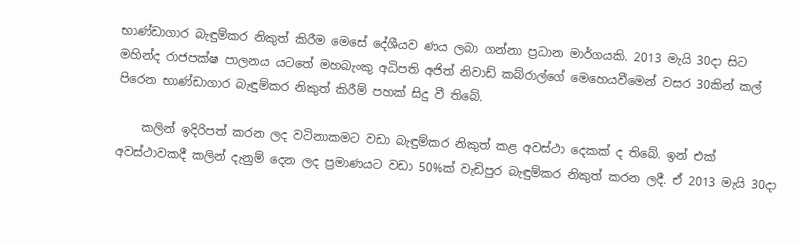භාණ්ඩාගාර බැඳුම්කර නිකුත් කිරීම මෙසේ දේශීයව ණය ලබා ගන්නා ප්‍රධාන මාර්ගයකි. 2013 මැයි 30දා සිට මහින්ද රාජපක්ෂ පාලනය යටතේ මහබැංකු අධිපති අජිත් නිවාඩ් කබ්රාල්ගේ මෙහෙයවීමෙන් වසර 30කින් කල් පිරෙන භාණ්ඩාගාර බැඳුම්කර නිකුත් කිරීම් පහක් සිදු වී තිබේ.

    කලින් ඉදිරිපත් කරන ලද වටිනාකමට වඩා බැඳුම්කර නිකුත් කළ අවස්ථා දෙකක් ද තිබේ. ඉන් එක් අවස්ථාවකදී කලින් දැනුම් දෙන ලද ප්‍රමාණයට වඩා 50%ක් වැඩිපුර බැඳුම්කර නිකුත් කරන ලදී. ඒ 2013 මැයි 30දා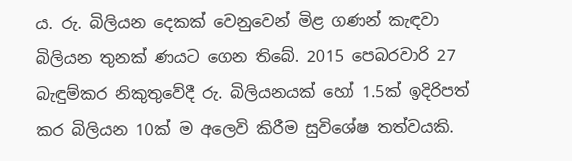ය. රු. බිලියන දෙකක් වෙනුවෙන් මිළ ගණන් කැඳවා බිලියන තුනක් ණයට ගෙන තිබේ. 2015 පෙබරවාරි 27 බැඳුම්කර නිකුතුවේදී රු. බිලියනයක් හෝ 1.5ක් ඉදිරිපත් කර බිලියන 10ක් ම අලෙවි කිරීම සුවිශේෂ තත්වයකි.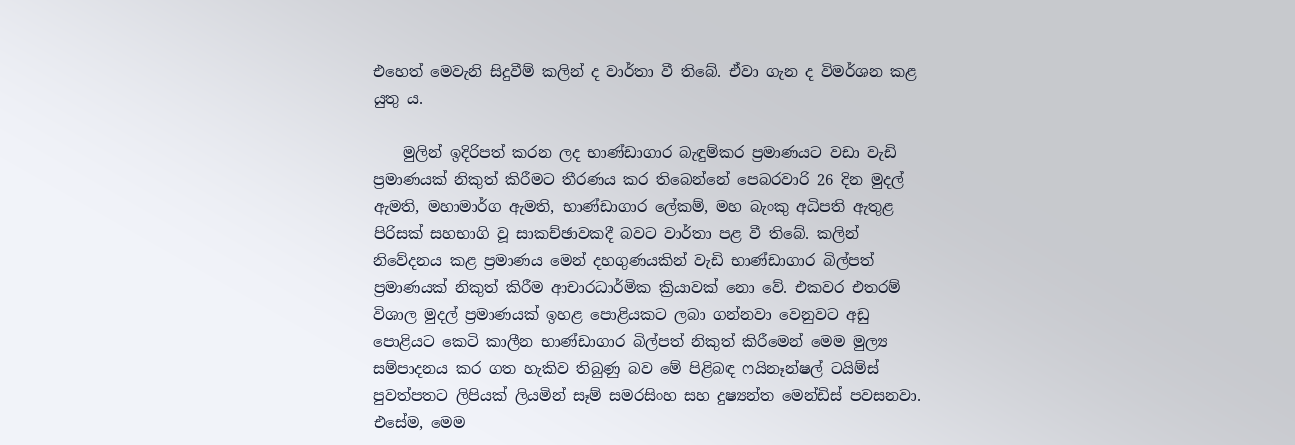එහෙත් මෙවැනි සිදුවීම් කලින් ද වාර්තා වී තිබේ. ඒවා ගැන ද විමර්ශන කළ යුතු ය.

    මුලින් ඉදිරිපත් කරන ලද භාණ්ඩාගාර බැඳුම්කර ප්‍රමාණයට වඩා වැඩි ප්‍රමාණයක් නිකුත් කිරීමට තීරණය කර තිබෙන්නේ පෙබරවාරි 26 දින මුදල් ඇමති, මහාමාර්ග ඇමති, භාණ්ඩාගාර ලේකම්, මහ බැංකු අධිපති ඇතුළ පිරිසක් සහභාගි වූ සාකච්ඡාවකදී බවට වාර්තා පළ වී තිබේ. කලින් නිවේදනය කළ ප්‍රමාණය මෙන් දහගුණයකින් වැඩි භාණ්ඩාගාර බිල්පත් ප්‍රමාණයක් නිකුත් කිරීම ආචාරධාර්මික ක්‍රියාවක් නො වේ. එකවර එතරම් විශාල මුදල් ප්‍රමාණයක් ඉහළ පොළියකට ලබා ගන්නවා වෙනුවට අඩු පොළියට කෙටි කාලීන භාණ්ඩාගාර බිල්පත් නිකුත් කිරීමෙන් මෙම මුල්‍ය සම්පාදනය කර ගත හැකිව තිබුණු බව මේ පිළිබඳ ෆයිනෑන්ෂල් ටයිම්ස් පුවත්පතට ලිපියක් ලියමින් සෑම් සමරසිංහ සහ දුෂ්‍යන්ත මෙන්ඩිස් පවසනවා. එසේම, මෙම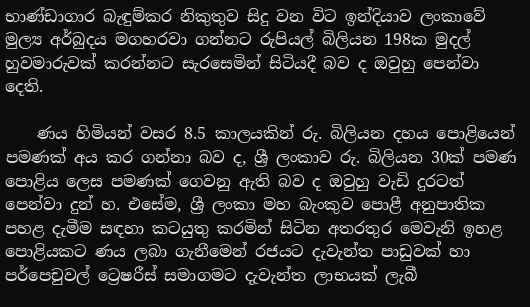භාණ්ඩාගාර බැඳුම්කර නිකුතුව සිදු වන විට ඉන්දියාව ලංකාවේ මුල්‍ය අර්බුදය මගහරවා ගන්නට රුපියල් බිලියන 198ක මුදල් හුවමාරුවක් කරන්නට සැරසෙමින් සිටියදී බව ද ඔවුහු පෙන්වා දෙති.

    ණය හිමියන් වසර 8.5 කාලයකින් රු. බිලියන දහය පොළියෙන් පමණක් අය කර ගන්නා බව ද, ශ්‍රී ලංකාව රු. බිලියන 30ක් පමණ පොළිය ලෙස පමණක් ගෙවනු ඇති බව ද ඔවුහු වැඩි දුරටත් පෙන්වා දුන් හ. එසේම, ශ්‍රී ලංකා මහ බැංකුව පොළී අනුපාතික පහළ දැමීම සඳහා කටයුතු කරමින් සිටින අතරතුර මෙවැනි ඉහළ පොළියකට ණය ලබා ගැනීමෙන් රජයට දැවැන්ත පාඩුවක් හා පර්පෙචුවල් ට්‍රෙෂරීස් සමාගමට දැවැන්ත ලාභයක් ලැබී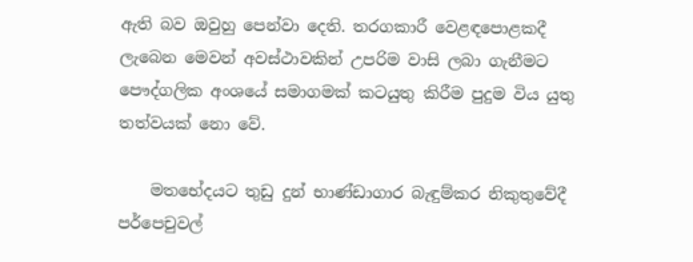ඇති බව ඔවුහු පෙන්වා දෙති. තරගකාරී වෙළඳපොළකදී ලැබෙන මෙවන් අවස්ථාවකින් උපරිම වාසි ලබා ගැනීමට පෞද්ගලික අංශයේ සමාගමක් කටයුතු කිරීම පුදුම විය යුතු තත්වයක් නො වේ.

    මතභේදයට තුඩු දුන් භාණ්ඩාගාර බැඳුම්කර නිකුතුවේදී පර්පෙචුවල්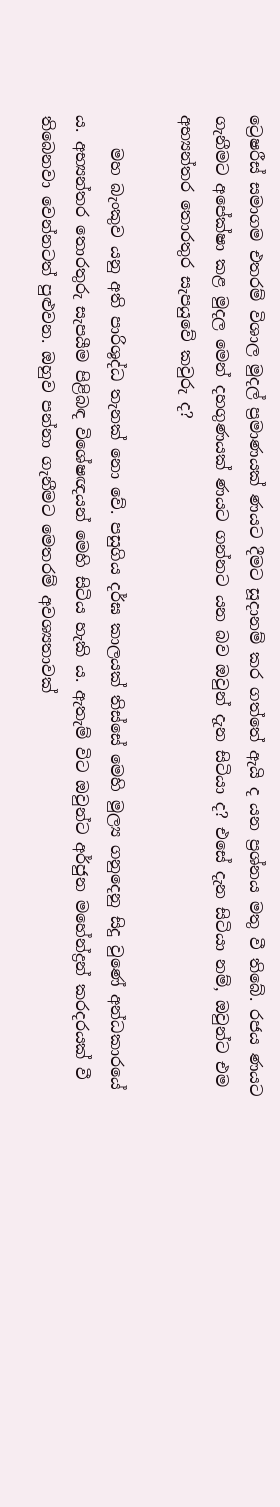ට්‍රෙෂරීස් සමාගම එතරම් විශාල මුදල් ප්‍රමාණයක් ණයට දීමට සූදානම් කර ගත්තේ ඇයි ද යන ප්‍රශ්නය මතු වී තිබේ. රජය ණයට ගැනීමට අපේක්ෂා කළ මුදල මෙන් දහගුණයක් ණයට ගන්නට යන බව ඔවුන් දැන සිටියා ද? එසේ දැන සිටියා නම්, ඔවුන්ට එම අභ්‍යන්තර තොරතුර සැපයුවේ කවුරු ද?

    මහ බැංකුව යනු අති පාරිශුද්ධ තැනක් නො වේ. පසුගිය දර්ඝ කාලයක් තිස්සේ මෙහි මුල්‍ය ගනුදෙනු සිදු වුණේ අන්ධකාරයේ ය. අභ්‍යන්තර තොරතුරු සැපයීම පිළිබඳ විශේෂඥයන් මෙහි සිටිය හැකි ය. ඇතැම් විට ඔවුන්ට අර්ජුන මහේන්ද්‍රන් කරදරයක් වී තිබෙනවා වෙන්නටත් පුළුවන. ඔහුව පන්නා ගැනීමට මෙතරම් අවශ්‍යතාවක්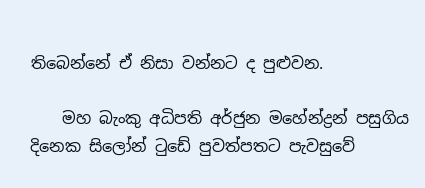තිබෙන්නේ ඒ නිසා වන්නට ද පුළුවන.

    මහ බැංකු අධිපති අර්ජුන මහේන්ද්‍රන් පසුගිය දිනෙක සිලෝන් ටුඩේ පුවත්පතට පැවසුවේ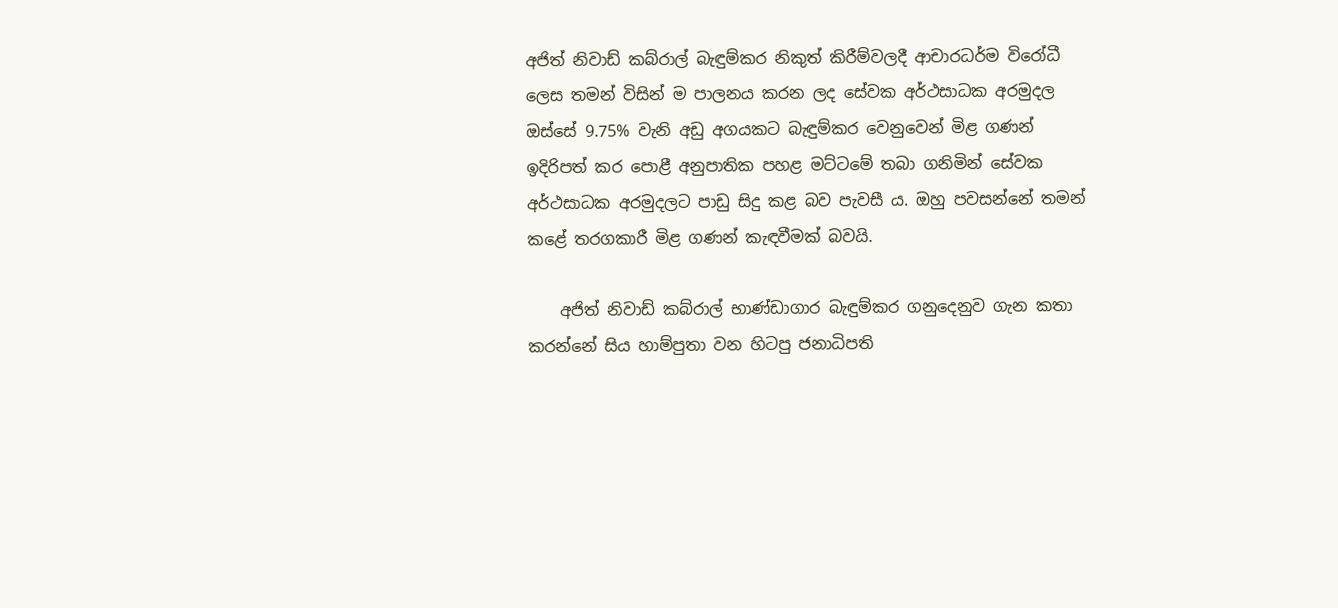අජිත් නිවාඩ් කබ්රාල් බැඳුම්කර නිකුත් කිරීම්වලදී ආචාරධර්ම විරෝධී ලෙස තමන් විසින් ම පාලනය කරන ලද සේවක අර්ථසාධක අරමුදල ඔස්සේ 9.75% වැනි අඩු අගයකට බැඳුම්කර වෙනුවෙන් මිළ ගණන් ඉදිරිපත් කර පොළී අනුපාතික පහළ මට්ටමේ තබා ගනිමින් සේවක අර්ථසාධක අරමුදලට පාඩු සිදු කළ බව පැවසී ය. ඔහු පවසන්නේ තමන් කළේ තරගකාරී මිළ ගණන් කැඳවීමක් බවයි.

    අජිත් නිවාඩ් කබ්රාල් භාණ්ඩාගාර බැඳුම්කර ගනුදෙනුව ගැන කතා කරන්නේ සිය හාම්පුතා වන හිටපු ජනාධිපති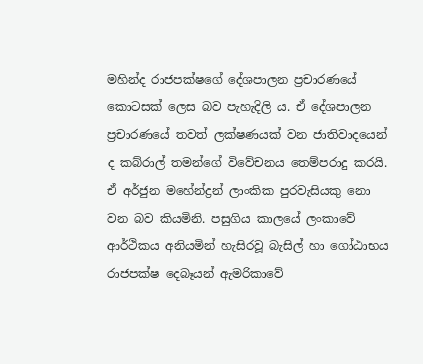මහින්ද රාජපක්ෂගේ දේශපාලන ප්‍රචාරණයේ කොටසක් ලෙස බව පැහැදිලි ය. ඒ දේශපාලන ප්‍රචාරණයේ තවත් ලක්ෂණයක් වන ජාතිවාදයෙන් ද කබ්රාල් තමන්ගේ විවේචනය තෙම්පරාදු කරයි. ඒ අර්ජුන මහේන්ද්‍රන් ලාංකික පුරවැසියකු නො වන බව කියමිනි. පසුගිය කාලයේ ලංකාවේ ආර්ථිකය අනියමින් හැසිරවූ බැසිල් හා ගෝඨාභය රාජපක්ෂ දෙබෑයන් ඇමරිකාවේ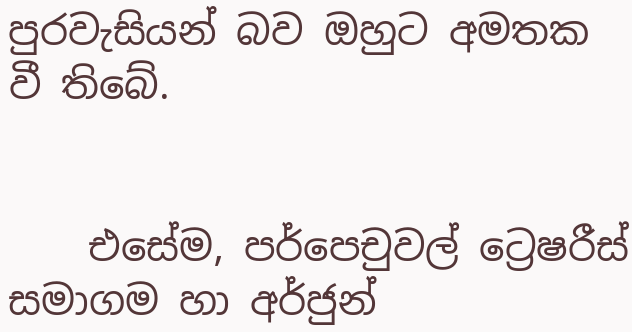පුරවැසියන් බව ඔහුට අමතක වී තිබේ.


    එසේම, පර්පෙචුවල් ට්‍රෙෂරීස් සමාගම හා අර්ජුන්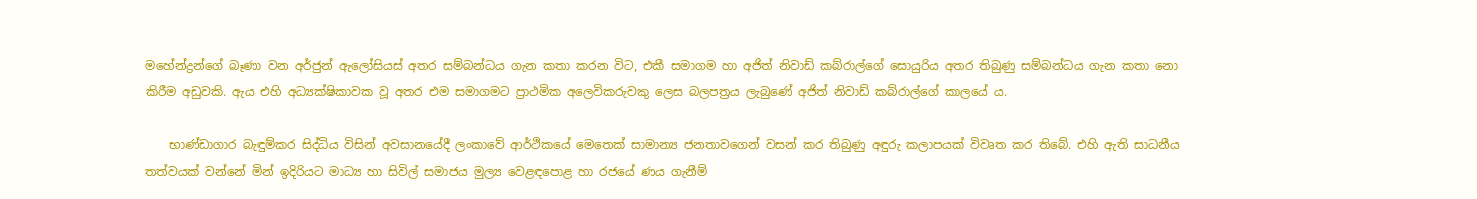මහේන්ද්‍රන්ගේ බෑණා වන අර්ජුන් ඇලෝසියස් අතර සම්බන්ධය ගැන කතා කරන විට, එකී සමාගම හා අජිත් නිවාඩ් කබ්රාල්ගේ සොයුරිය අතර තිබුණු සම්බන්ධය ගැන කතා නො කිරීම අඩුවකි. ඇය එහි අධ්‍යක්ෂිකාවක වූ අතර එම සමාගමට ප්‍රාථමික අලෙවිකරුවකු ලෙස බලපත්‍රය ලැබුණේ අජිත් නිවාඩ් කබ්රාල්ගේ කාලයේ ය.

    භාණ්ඩාගාර බැඳුම්කර සිද්ධිය විසින් අවසානයේදී ලංකාවේ ආර්ථිකයේ මෙතෙක් සාමාන්‍ය ජනතාවගෙන් වසන් කර තිබුණු අඳුරු කලාපයක් විවෘත කර තිබේ. එහි ඇති සාධනීය තත්වයක් වන්නේ මින් ඉදිරියට මාධ්‍ය හා සිවිල් සමාජය මුල්‍ය වෙළඳපොළ හා රජයේ ණය ගැනීම්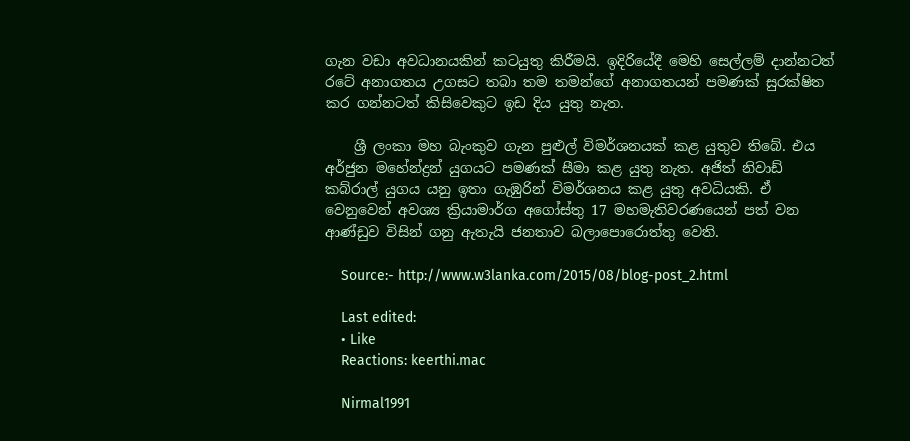ගැන වඩා අවධානයකින් කටයුතු කිරීමයි. ඉදිරියේදී මෙහි සෙල්ලම් දාන්නටත් රටේ අනාගතය උගසට තබා තම තමන්ගේ අනාගතයන් පමණක් සුරක්ෂිත කර ගන්නටත් කිසිවෙකුට ඉඩ දිය යුතු නැත.

    ශ්‍රී ලංකා මහ බැංකුව ගැන පුළුල් විමර්ශනයක් කළ යුතුව තිබේ. එය අර්ජුන මහේන්ද්‍රන් යුගයට පමණක් සීමා කළ යුතු නැත. අජිත් නිවාඩ් කබ්රාල් යුගය යනු ඉතා ගැඹුරින් විමර්ශනය කළ යුතු අවධියකි. ඒ වෙනුවෙන් අවශ්‍ය ක්‍රියාමාර්ග අගෝස්තු 17 මහමැතිවරණයෙන් පත් වන ආණ්ඩුව විසින් ගනු ඇතැයි ජනතාව බලාපොරොත්තු වෙති.

    Source:- http://www.w3lanka.com/2015/08/blog-post_2.html

    Last edited:
    • Like
    Reactions: keerthi.mac

    Nirmal1991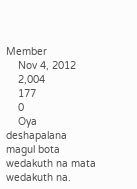Member
    Nov 4, 2012
    2,004
    177
    0
    Oya deshapalana magul bota wedakuth na mata wedakuth na.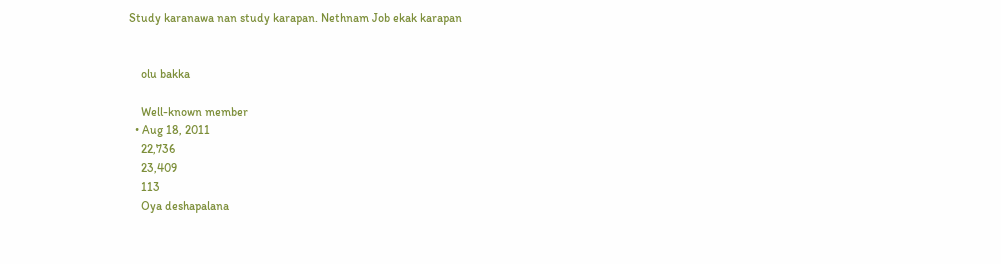Study karanawa nan study karapan. Nethnam Job ekak karapan


    olu bakka

    Well-known member
  • Aug 18, 2011
    22,736
    23,409
    113
    Oya deshapalana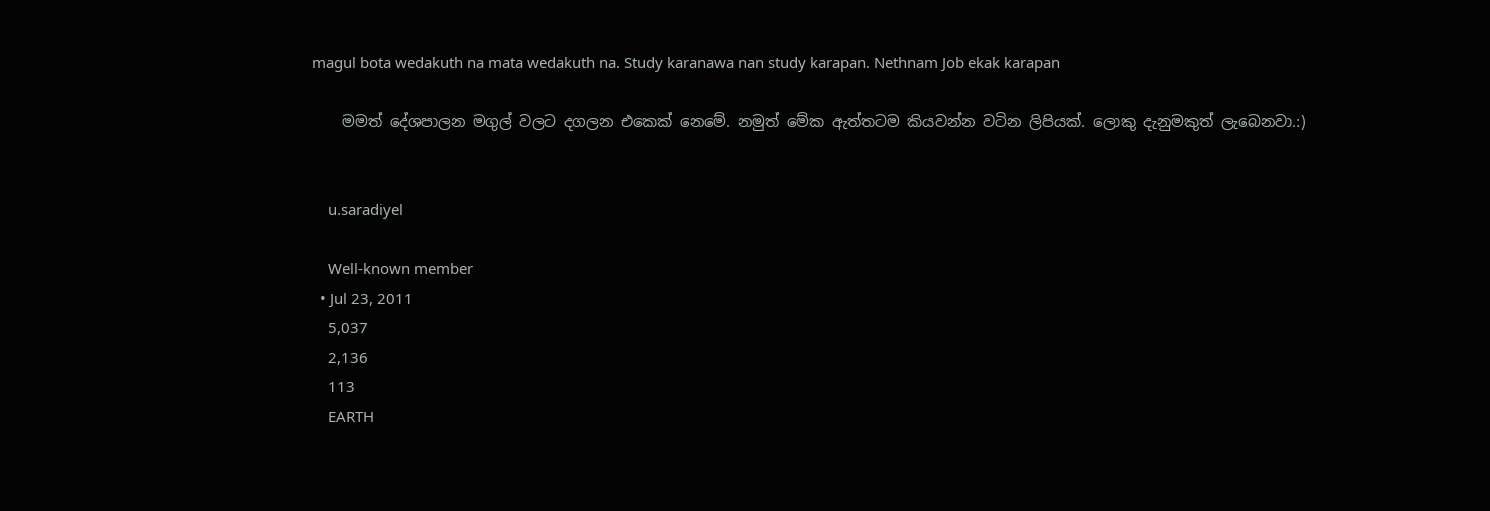magul bota wedakuth na mata wedakuth na. Study karanawa nan study karapan. Nethnam Job ekak karapan

    මමත් දේශපාලන මගුල් වලට දගලන එකෙක් නෙමේ. නමුත් මේක ඇත්තටම කියවන්න වටින ලිපියක්. ලොකු දැනුමකුත් ලැබෙනවා.:)


    u.saradiyel

    Well-known member
  • Jul 23, 2011
    5,037
    2,136
    113
    EARTH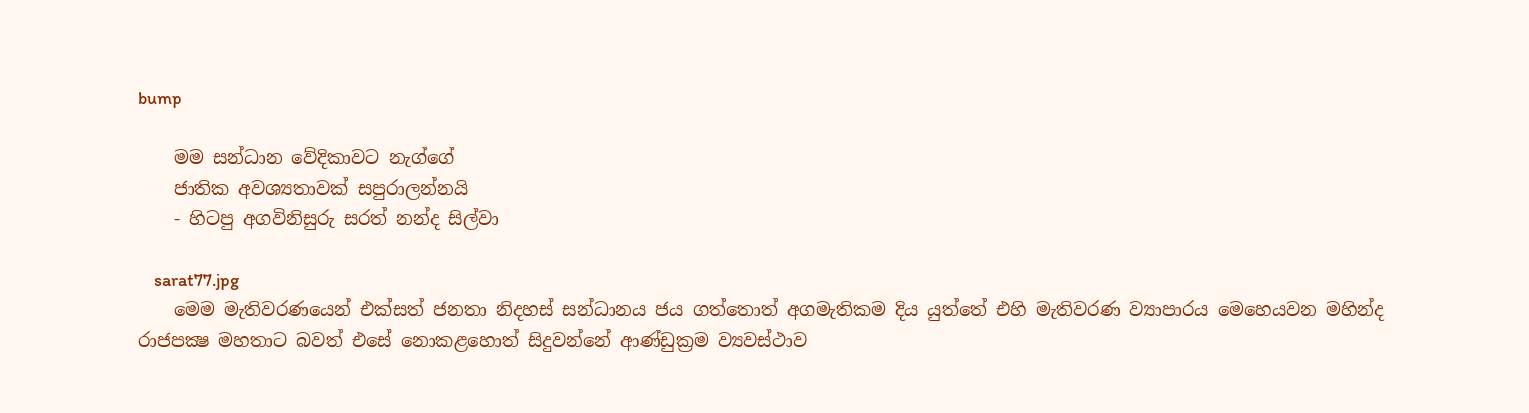bump

    මම සන්ධාන වේදිකාවට නැග්ගේ
    ජාතික අවශ්‍යතාවක්‌ සපුරාලන්නයි
    - හිටපු අගවිනිසුරු සරත් නන්ද සිල්වා

    sarat77.jpg
    මෙම මැතිවරණයෙන් එක්‌සත් ජනතා නිදහස්‌ සන්ධානය ජය ගත්තොත් අගමැතිකම දිය යුත්තේ එහි මැතිවරණ ව්‍යාපාරය මෙහෙයවන මහින්ද රාජපක්‍ෂ මහතාට බවත් එසේ නොකළහොත් සිදුවන්නේ ආණ්‌ඩුක්‍රම ව්‍යවස්‌ථාව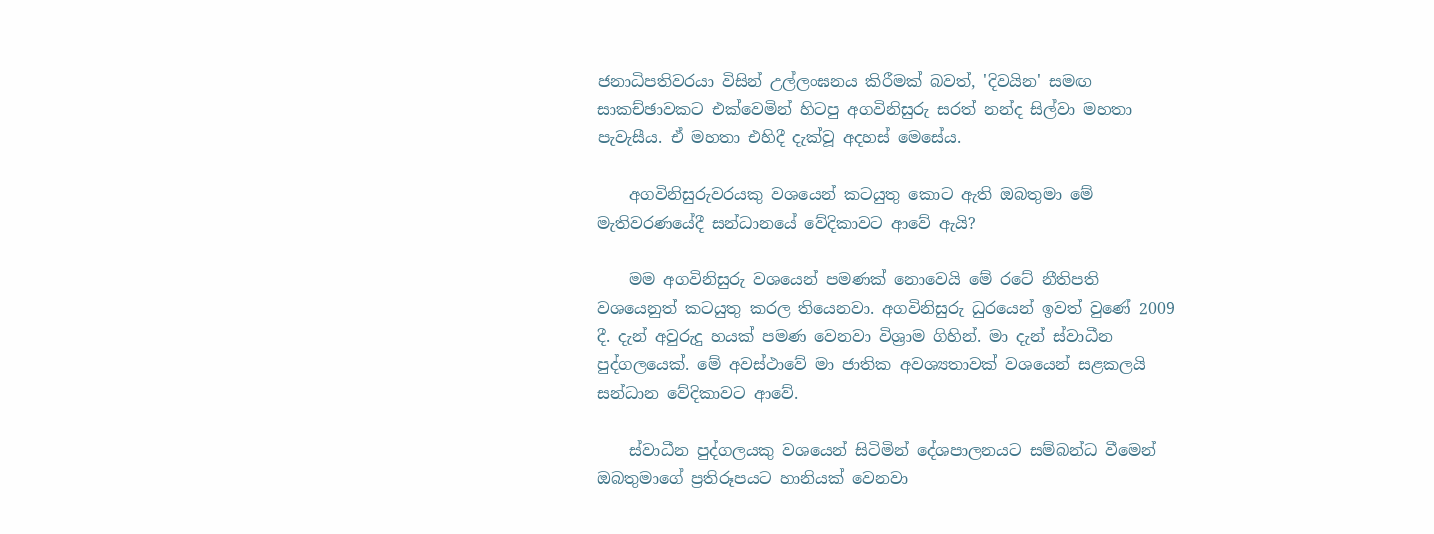ජනාධිපතිවරයා විසින් උල්ලංඝනය කිරීමක්‌ බවත්, 'දිවයින' සමඟ සාකච්ඡාවකට එක්‌වෙමින් හිටපු අගවිනිසුරු සරත් නන්ද සිල්වා මහතා පැවැසීය. ඒ මහතා එහිදී දැක්‌වූ අදහස්‌ මෙසේය.

    අගවිනිසුරුවරයකු වශයෙන් කටයුතු කොට ඇති ඔබතුමා මේ මැතිවරණයේදී සන්ධානයේ වේදිකාවට ආවේ ඇයි?

    මම අගවිනිසුරු වශයෙන් පමණක්‌ නොවෙයි මේ රටේ නීතිපති වශයෙනුත් කටයුතු කරල තියෙනවා. අගවිනිසුරු ධුරයෙන් ඉවත් වුණේ 2009 දී. දැන් අවුරුදු හයක්‌ පමණ වෙනවා විශ්‍රාම ගිහින්. මා දැන් ස්‌වාධීන පුද්ගලයෙක්‌. මේ අවස්‌ථාවේ මා ජාතික අවශ්‍යතාවක්‌ වශයෙන් සළකලයි සන්ධාන වේදිකාවට ආවේ.

    ස්‌වාධීන පුද්ගලයකු වශයෙන් සිටිමින් දේශපාලනයට සම්බන්ධ වීමෙන් ඔබතුමාගේ ප්‍රතිරූපයට හානියක්‌ වෙනවා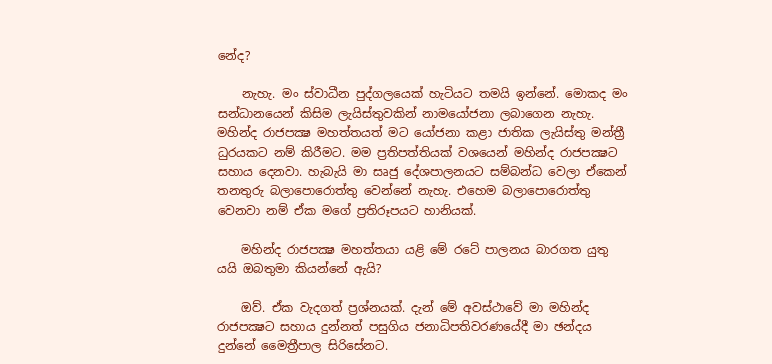නේද?

    නැහැ. මං ස්‌වාධීන පුද්ගලයෙක්‌ හැටියට තමයි ඉන්නේ. මොකද මං සන්ධානයෙන් කිසිම ලැයිස්‌තුවකින් නාමයෝජනා ලබාගෙන නැහැ. මහින්ද රාජපක්‍ෂ මහත්තයත් මට යෝජනා කළා ජාතික ලැයිස්‌තු මන්ත්‍රී ධුරයකට නම් කිරීමට. මම ප්‍රතිපත්තියක්‌ වශයෙන් මහින්ද රාජපක්‍ෂට සහාය දෙනවා. හැබැයි මා සෘජු දේශපාලනයට සම්බන්ධ වෙලා ඒකෙන් තනතුරු බලාපොරොත්තු වෙන්නේ නැහැ. එහෙම බලාපොරොත්තු වෙනවා නම් ඒක මගේ ප්‍රතිරූපයට හානියක්‌.

    මහින්ද රාජපක්‍ෂ මහත්තයා යළි මේ රටේ පාලනය බාරගත යුතු යයි ඔබතුමා කියන්නේ ඇයි?

    ඔව්. ඒක වැදගත් ප්‍රශ්නයක්‌. දැන් මේ අවස්‌ථාවේ මා මහින්ද රාජපක්‍ෂට සහාය දුන්නත් පසුගිය ජනාධිපතිවරණයේදී මා ඡන්දය දුන්නේ මෛත්‍රීපාල සිරිසේනට.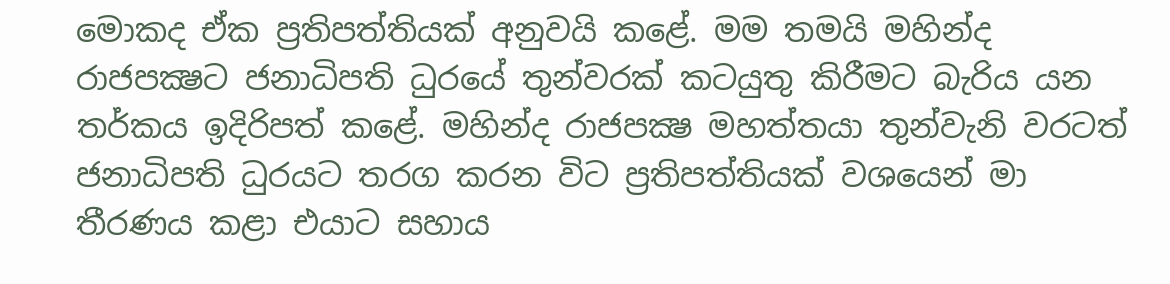මොකද ඒක ප්‍රතිපත්තියක්‌ අනුවයි කළේ. මම තමයි මහින්ද රාජපක්‍ෂට ජනාධිපති ධුරයේ තුන්වරක්‌ කටයුතු කිරීමට බැරිය යන තර්කය ඉදිරිපත් කළේ. මහින්ද රාජපක්‍ෂ මහත්තයා තුන්වැනි වරටත් ජනාධිපති ධුරයට තරග කරන විට ප්‍රතිපත්තියක්‌ වශයෙන් මා තීරණය කළා එයාට සහාය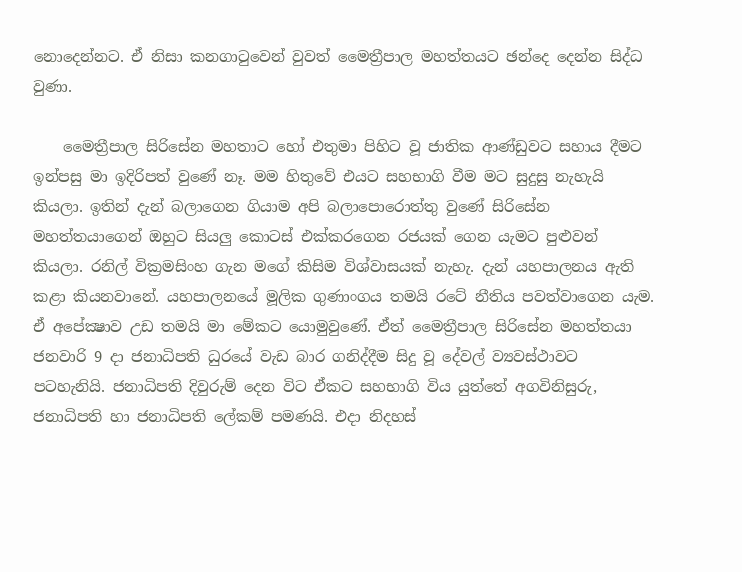නොදෙන්නට. ඒ නිසා කනගාටුවෙන් වුවත් මෛත්‍රීපාල මහත්තයට ඡන්දෙ දෙන්න සිද්ධ වුණා.

    මෛත්‍රීපාල සිරිසේන මහතාට හෝ එතුමා පිහිට වූ ජාතික ආණ්‌ඩුවට සහාය දීමට ඉන්පසු මා ඉදිරිපත් වුණේ නෑ. මම හිතුවේ එයට සහභාගි වීම මට සුදුසු නැහැයි කියලා. ඉතින් දැන් බලාගෙන ගියාම අපි බලාපොරොත්තු වුණේ සිරිසේන මහත්තයාගෙන් ඔහුට සියලු කොටස්‌ එක්‌කරගෙන රජයක්‌ ගෙන යැමට පුළුවන් කියලා. රනිල් වික්‍රමසිංහ ගැන මගේ කිසිම විශ්වාසයක්‌ නැහැ. දැන් යහපාලනය ඇති කළා කියනවානේ. යහපාලනයේ මූලික ගුණාංගය තමයි රටේ නීතිය පවත්වාගෙන යැම. ඒ අපේක්‍ෂාව උඩ තමයි මා මේකට යොමුවුණේ. ඒත් මෛත්‍රීපාල සිරිසේන මහත්තයා ජනවාරි 9 දා ජනාධිපති ධුරයේ වැඩ බාර ගනිද්දීම සිදු වූ දේවල් ව්‍යවස්‌ථාවට පටහැනියි. ජනාධිපති දිවුරුම් දෙන විට ඒකට සහභාගි විය යුත්තේ අගවිනිසුරු, ජනාධිපති හා ජනාධිපති ලේකම් පමණයි. එදා නිදහස්‌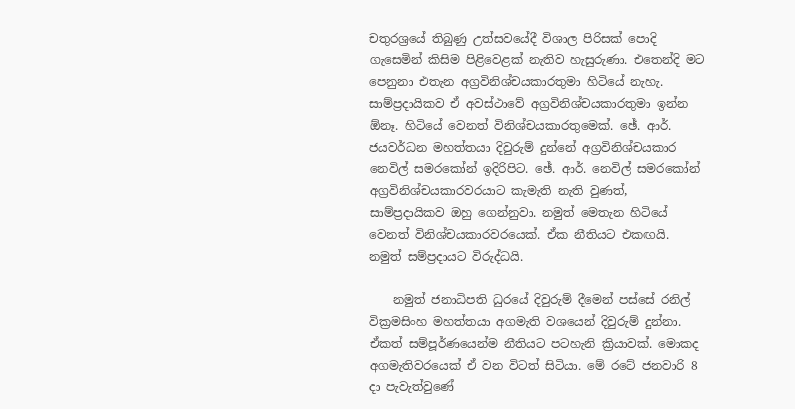චතුරශ්‍රයේ තිබුණු උත්සවයේදී විශාල පිරිසක්‌ පොදි ගැසෙමින් කිසිම පිළිවෙළක්‌ නැතිව හැසුරුණා. එතෙන්දි මට පෙනුනා එතැන අග්‍රවිනිශ්චයකාරතුමා හිටියේ නැහැ. සාම්ප්‍රදායිකව ඒ අවස්‌ථාවේ අග්‍රවිනිශ්චයකාරතුමා ඉන්න ඕනෑ. හිටියේ වෙනත් විනිශ්චයකාරතුමෙක්‌. ඡේ. ආර්. ජයවර්ධන මහත්තයා දිවුරුම් දුන්නේ අග්‍රවිනිශ්චයකාර නෙවිල් සමරකෝන් ඉදිරිපිට. ඡේ. ආර්. නෙවිල් සමරකෝන් අග්‍රවිනිශ්චයකාරවරයාට කැමැති නැති වුණත්, සාම්ප්‍රදායිකව ඔහු ගෙන්නුවා. නමුත් මෙතැන හිටියේ වෙනත් විනිශ්චයකාරවරයෙක්‌. ඒක නීතියට එකඟයි. නමුත් සම්ප්‍රදායට විරුද්ධයි.

    නමුත් ජනාධිපති ධුරයේ දිවුරුම් දීමෙන් පස්‌සේ රනිල් වික්‍රමසිංහ මහත්තයා අගමැති වශයෙන් දිවුරුම් දුන්නා. ඒකත් සම්පූර්ණයෙන්ම නීතියට පටහැනි ක්‍රියාවක්‌. මොකද අගමැතිවරයෙක්‌ ඒ වන විටත් සිටියා. මේ රටේ ජනවාරි 8 දා පැවැත්වුණේ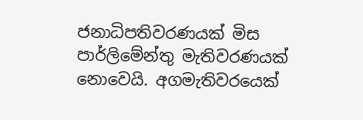ජනාධිපතිවරණයක්‌ මිස පාර්ලිමේන්තු මැතිවරණයක්‌ නොවෙයි. අගමැතිවරයෙක්‌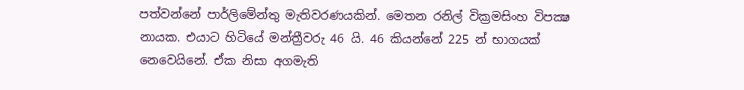පත්වන්නේ පාර්ලිමේන්තු මැතිවරණයකින්. මෙතන රනිල් වික්‍රමසිංහ විපක්‍ෂ නායක. එයාට හිටියේ මන්ත්‍රීවරු 46 යි. 46 කියන්නේ 225 න් භාගයක්‌ නෙවෙයිනේ. ඒක නිසා අගමැති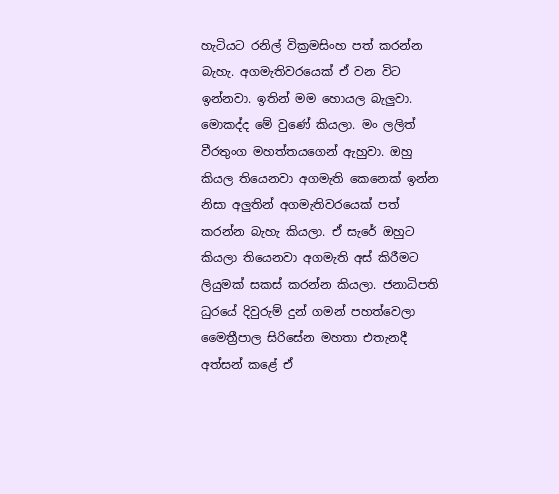හැටියට රනිල් වික්‍රමසිංහ පත් කරන්න බැහැ. අගමැතිවරයෙක්‌ ඒ වන විට ඉන්නවා. ඉතින් මම හොයල බැලුවා. මොකද්ද මේ වුණේ කියලා. මං ලලිත් වීරතුංග මහත්තයගෙන් ඇහුවා. ඔහු කියල තියෙනවා අගමැති කෙනෙක්‌ ඉන්න නිසා අලුතින් අගමැතිවරයෙක්‌ පත් කරන්න බැහැ කියලා. ඒ සැරේ ඔහුට කියලා තියෙනවා අගමැති අස්‌ කිරීමට ලියුමක්‌ සකස්‌ කරන්න කියලා. ජනාධිපති ධුරයේ දිවුරුම් දුන් ගමන් පහත්වෙලා මෛත්‍රීපාල සිරිසේන මහතා එතැනදී අත්සන් කළේ ඒ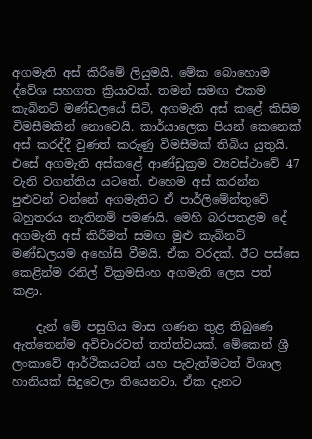අගමැති අස්‌ කිරීමේ ලියුමයි. මේක බොහොම ද්වේශ සහගත ක්‍රියාවක්‌. තමන් සමඟ එකම කැබිනට්‌ මණ්‌ඩලයේ සිටි, අගමැති අස්‌ කළේ කිසිම විමසීමකින් නොවෙයි. කාර්යාලෙක පියන් කෙනෙක්‌ අස්‌ කරද්දී වුණත් කරුණු විමසීමක්‌ තිබිය යුතුයි. එසේ අගමැති අස්‌කළේ ආණ්‌ඩුක්‍රම ව්‍යවස්‌ථාවේ 47 වැනි වගන්තිය යටතේ. එහෙම අස්‌ කරන්න පුළුවන් වන්නේ අගමැතිට ඒ පාර්ලිමේන්තුවේ බහුතරය නැතිනම් පමණයි. මෙහි බරපතළම දේ අගමැති අස්‌ කිරීමත් සමඟ මුළු කැබිනට්‌ මණ්‌ඩලයම අහෝසි වීමයි. ඒක වරදක්‌. ඊට පස්‌සෙ කෙළින්ම රනිල් වික්‍රමසිංහ අගමැති ලෙස පත් කළා.

    දැන් මේ පසුගිය මාස ගණන තුළ තිබුණෙ ඇත්තෙන්ම අවිචාරවත් තත්ත්වයක්‌. මේකෙන් ශ්‍රී ලංකාවේ ආර්ථිකයටත් යහ පැවැත්මටත් විශාල හානියක්‌ සිදුවෙලා තියෙනවා. ඒක දැනට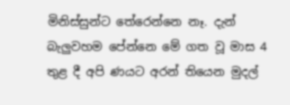මිනිස්‌සුන්ට තේරෙන්නෙ නෑ. දැන් බැලුවහම පේන්නෙ මේ ගත වූ මාස 4 තුළ දී අපි ණයට අරන් තියෙන මුදල්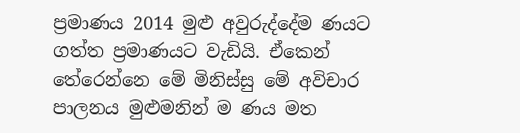ප්‍රමාණය 2014 මුළු අවුරුද්දේම ණයට ගත්ත ප්‍රමාණයට වැඩියි. ඒකෙන් තේරෙන්නෙ මේ මිනිස්‌සු මේ අවිචාර පාලනය මුළුමනින් ම ණය මත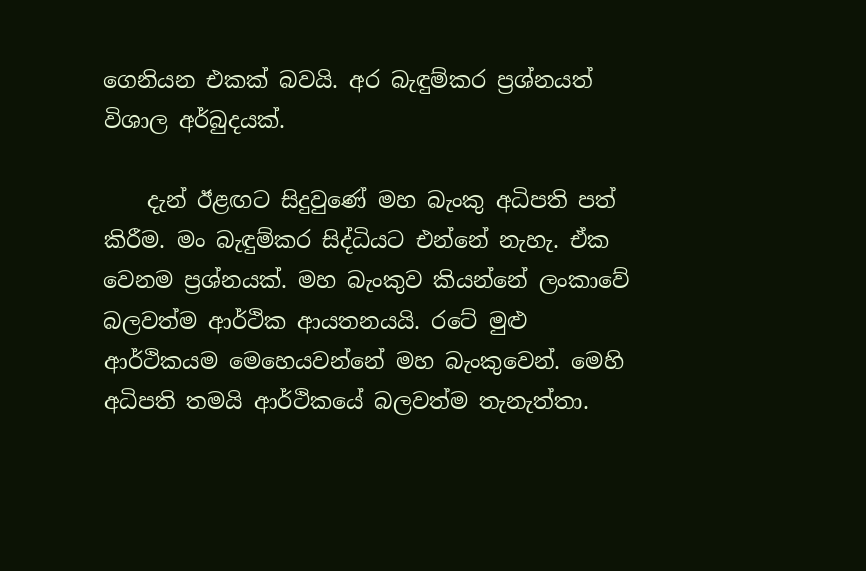ගෙනියන එකක්‌ බවයි. අර බැඳුම්කර ප්‍රශ්නයත් විශාල අර්බුදයක්‌.

    දැන් ඊළඟට සිදුවුණේ මහ බැංකු අධිපති පත් කිරීම. මං බැඳුම්කර සිද්ධියට එන්නේ නැහැ. ඒක වෙනම ප්‍රශ්නයක්‌. මහ බැංකුව කියන්නේ ලංකාවේ බලවත්ම ආර්ථික ආයතනයයි. රටේ මුළු ආර්ථිකයම මෙහෙයවන්නේ මහ බැංකුවෙන්. මෙහි අධිපති තමයි ආර්ථිකයේ බලවත්ම තැනැත්තා.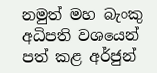නමුත් මහ බැංකු අධිපති වශයෙන් පත් කළ අර්ජුන්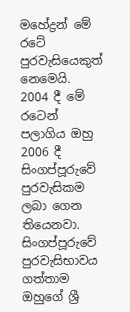මහේද්‍රන් මේ රටේ පුරවැසියෙකුත් නෙමෙයි. 2004 දී මේ රටෙන් පලාගිය ඔහු 2006 දී සිංගප්පූරුවේ පුරවැසිකම ලබා ගෙන තියෙනවා. සිංගප්පූරුවේ පුරවැසිභාවය ගත්තාම ඔහුගේ ශ්‍රී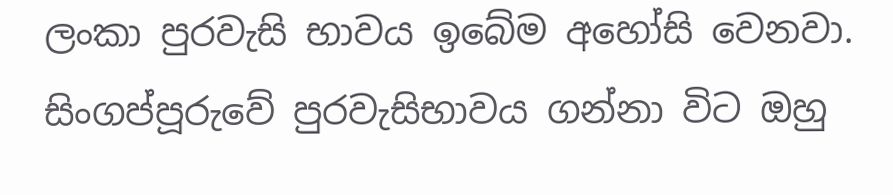ලංකා පුරවැසි භාවය ඉබේම අහෝසි වෙනවා. සිංගප්පූරුවේ පුරවැසිභාවය ගන්නා විට ඔහු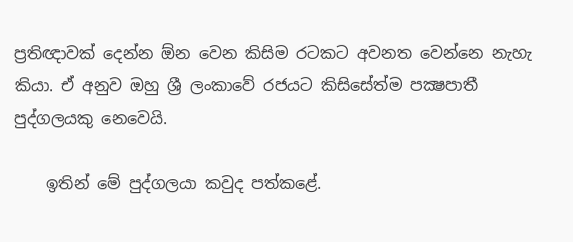ප්‍රතිඥාවක්‌ දෙන්න ඕන වෙන කිසිම රටකට අවනත වෙන්නෙ නැහැ කියා. ඒ අනුව ඔහු ශ්‍රී ලංකාවේ රජයට කිසිසේත්ම පක්‍ෂපාතී පුද්ගලයකු නෙවෙයි.

    ඉතින් මේ පුද්ගලයා කවුද පත්කළේ.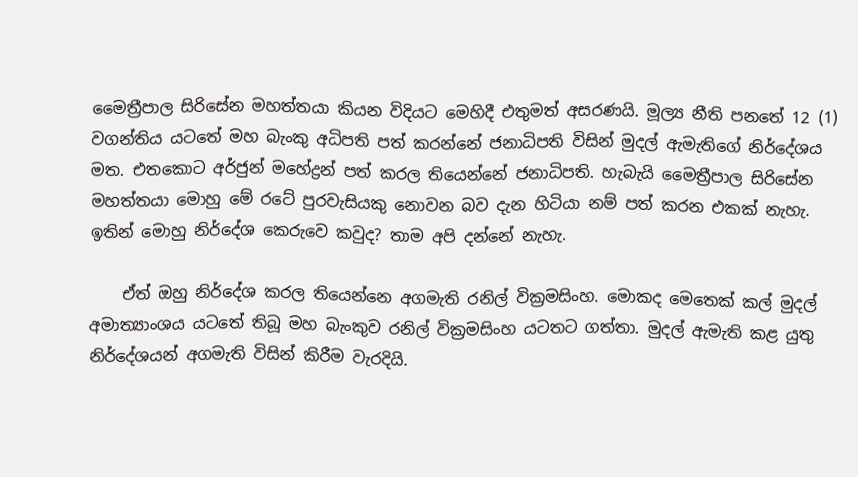මෛත්‍රීපාල සිරිසේන මහත්තයා කියන විදියට මෙහිදී එතුමත් අසරණයි. මූල්‍ය නීති පනතේ 12 (1) වගන්තිය යටතේ මහ බැංකු අධිපති පත් කරන්නේ ජනාධිපති විසින් මුදල් ඇමැතිගේ නිර්දේශය මත. එතකොට අර්ජුන් මහේද්‍රන් පත් කරල තියෙන්නේ ජනාධිපති. හැබැයි මෛත්‍රීපාල සිරිසේන මහත්තයා මොහු මේ රටේ පුරවැසියකු නොවන බව දැන හිටියා නම් පත් කරන එකක්‌ නැහැ. ඉතින් මොහු නිර්දේශ කෙරුවෙ කවුද? තාම අපි දන්නේ නැහැ.

    ඒත් ඔහු නිර්දේශ කරල තියෙන්නෙ අගමැති රනිල් වික්‍රමසිංහ. මොකද මෙතෙක්‌ කල් මුදල් අමාත්‍යාංශය යටතේ තිබූ මහ බැංකුව රනිල් වික්‍රමසිංහ යටතට ගත්තා. මුදල් ඇමැති කළ යුතු නිර්දේශයන් අගමැති විසින් කිරීම වැරදියි.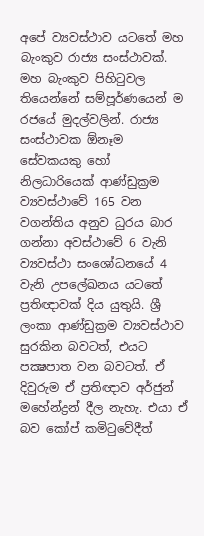අපේ ව්‍යවස්‌ථාව යටතේ මහ බැංකුව රාජ්‍ය සංස්‌ථාවක්‌. මහ බැංකුව පිහිටුවල තියෙන්නේ සම්පූර්ණයෙන් ම රජයේ මුදල්වලින්. රාජ්‍ය සංස්‌ථාවක ඕනෑම සේවකයකු හෝ නිලධාරියෙක්‌ ආණ්‌ඩුක්‍රම ව්‍යවස්‌ථාවේ 165 වන වගන්තිය අනුව ධුරය බාර ගන්නා අවස්‌ථාවේ 6 වැනි ව්‍යවස්‌ථා සංශෝධනයේ 4 වැනි උපලේඛනය යටතේ ප්‍රතිඥාවක්‌ දිය යුතුයි. ශ්‍රී ලංකා ආණ්‌ඩුක්‍රම ව්‍යවස්‌ථාව සුරකින බවටත්, එයට පක්‍ෂපාත වන බවටත්. ඒ දිවුරුම ඒ ප්‍රතිඥාව අර්ජුන් මහේන්ද්‍රන් දීල නැහැ. එයා ඒ බව කෝප් කමිටුවේදීත්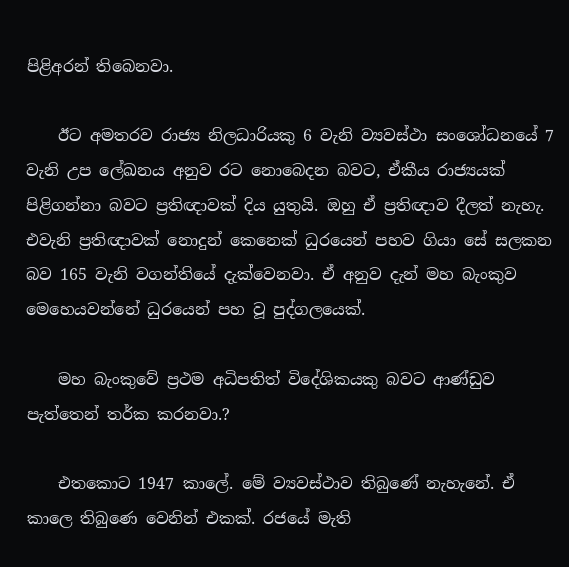පිළිඅරන් තිබෙනවා.

    ඊට අමතරව රාජ්‍ය නිලධාරියකු 6 වැනි ව්‍යවස්‌ථා සංශෝධනයේ 7 වැනි උප ලේඛනය අනුව රට නොබෙදන බවට, ඒකීය රාජ්‍යයක්‌ පිළිගන්නා බවට ප්‍රතිඥාවක්‌ දිය යුතුයි. ඔහු ඒ ප්‍රතිඥාව දීලත් නැහැ. එවැනි ප්‍රතිඥාවක්‌ නොදුන් කෙනෙක්‌ ධුරයෙන් පහව ගියා සේ සලකන බව 165 වැනි වගන්තියේ දැක්‌වෙනවා. ඒ අනුව දැන් මහ බැංකුව මෙහෙයවන්නේ ධුරයෙන් පහ වූ පුද්ගලයෙක්‌.

    මහ බැංකුවේ ප්‍රථම අධිපතිත් විදේශිකයකු බවට ආණ්‌ඩුව පැත්තෙන් තර්ක කරනවා.?

    එතකොට 1947 කාලේ. මේ ව්‍යවස්‌ථාව තිබුණේ නැහැනේ. ඒ කාලෙ තිබුණෙ වෙනින් එකක්‌. රජයේ මැති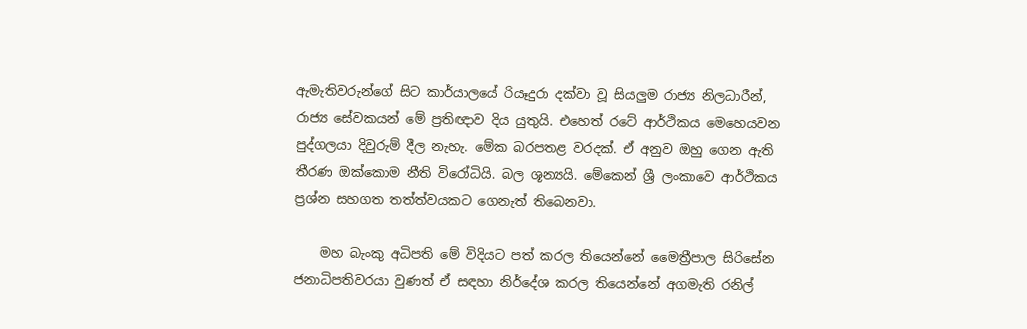ඇමැතිවරුන්ගේ සිට කාර්යාලයේ රියෑදුරා දක්‌වා වූ සියලුම රාජ්‍ය නිලධාරීන්, රාජ්‍ය සේවකයන් මේ ප්‍රතිඥාව දිය යුතුයි. එහෙත් රටේ ආර්ථිකය මෙහෙයවන පුද්ගලයා දිවුරුම් දීල නැහැ. මේක බරපතළ වරදක්‌. ඒ අනුව ඔහු ගෙන ඇති තීරණ ඔක්‌කොම නීති විරෝධියි. බල ශූන්‍යයි. මේකෙන් ශ්‍රී ලංකාවෙ ආර්ථිකය ප්‍රශ්න සහගත තත්ත්වයකට ගෙනැත් තිබෙනවා.

    මහ බැංකු අධිපති මේ විදියට පත් කරල තියෙන්නේ මෛත්‍රීපාල සිරිසේන ජනාධිපතිවරයා වුණත් ඒ සඳහා නිර්දේශ කරල තියෙන්නේ අගමැති රනිල්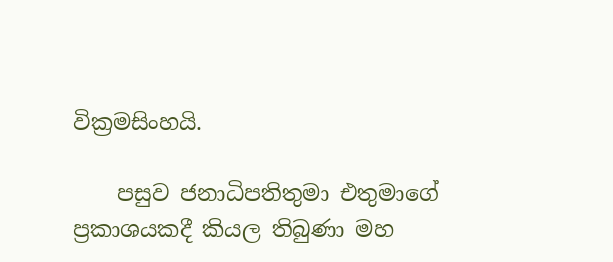වික්‍රමසිංහයි.

    පසුව ජනාධිපතිතුමා එතුමාගේ ප්‍රකාශයකදී කියල තිබුණා මහ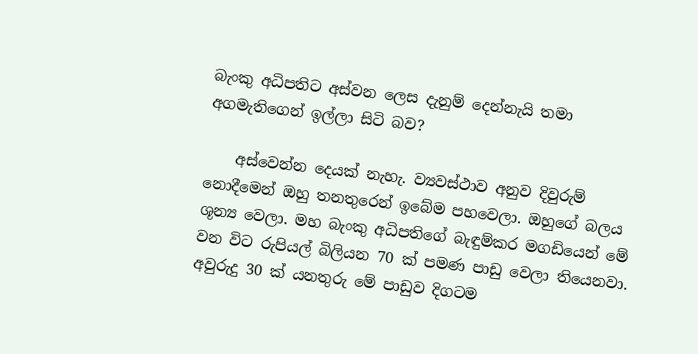බැංකු අධිපතිට අස්‌වන ලෙස දැනුම් දෙන්නැයි තමා අගමැතිගෙන් ඉල්ලා සිටි බව?

    අස්‌වෙන්න දෙයක්‌ නැහැ. ව්‍යවස්‌ථාව අනුව දිවුරුම් නොදීමෙන් ඔහු තනතුරෙන් ඉබේම පහවෙලා. ඔහුගේ බලය ශූන්‍ය වෙලා. මහ බැංකු අධිපතිගේ බැඳුම්කර මගඩියෙන් මේ වන විට රුපියල් බිලියන 70 ක්‌ පමණ පාඩු වෙලා තියෙනවා. අවුරුදු 30 ක්‌ යනතුරු මේ පාඩුව දිගටම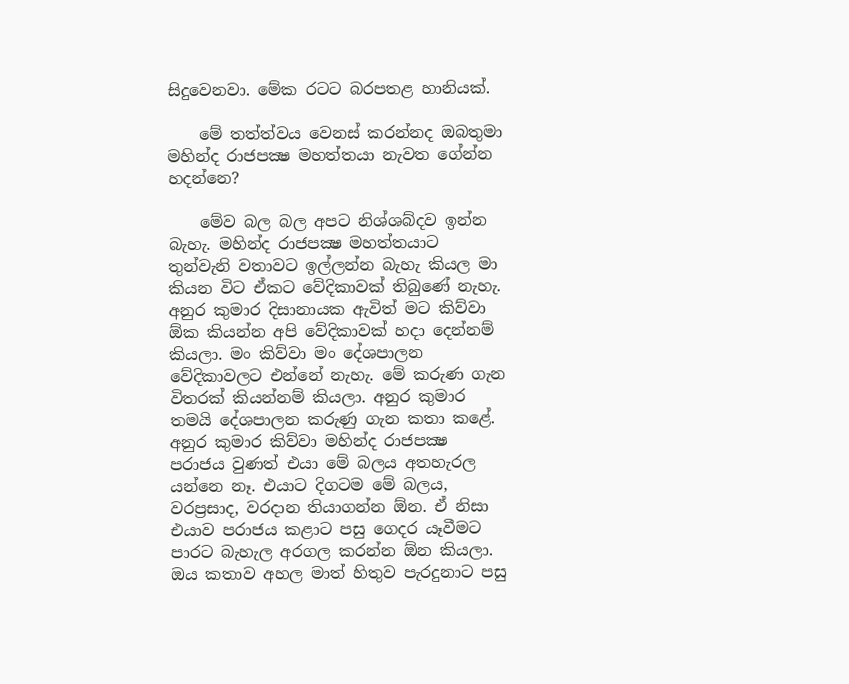සිදුවෙනවා. මේක රටට බරපතළ හානියක්‌.

    මේ තත්ත්වය වෙනස්‌ කරන්නද ඔබතුමා මහින්ද රාජපක්‍ෂ මහත්තයා නැවත ගේන්න හදන්නෙ?

    මේව බල බල අපට නිශ්ශබ්දව ඉන්න බැහැ. මහින්ද රාජපක්‍ෂ මහත්තයාට තුන්වැනි වතාවට ඉල්ලන්න බැහැ කියල මා කියන විට ඒකට වේදිකාවක්‌ තිබුණේ නැහැ. අනුර කුමාර දිසානායක ඇවිත් මට කිව්වා ඕක කියන්න අපි වේදිකාවක්‌ හදා දෙන්නම් කියලා. මං කිව්වා මං දේශපාලන වේදිකාවලට එන්නේ නැහැ. මේ කරුණ ගැන විතරක්‌ කියන්නම් කියලා. අනුර කුමාර තමයි දේශපාලන කරුණු ගැන කතා කළේ. අනුර කුමාර කිව්වා මහින්ද රාජපක්‍ෂ පරාජය වුණත් එයා මේ බලය අතහැරල යන්නෙ නෑ. එයාට දිගටම මේ බලය, වරප්‍රසාද, වරදාන තියාගන්න ඕන. ඒ නිසා එයාව පරාජය කළාට පසු ගෙදර යෑවීමට පාරට බැහැල අරගල කරන්න ඕන කියලා. ඔය කතාව අහල මාත් හිතුව පැරදුනාට පසු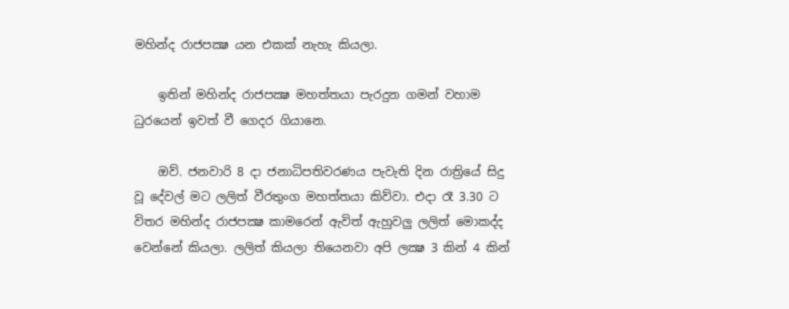මහින්ද රාජපක්‍ෂ යන එකක්‌ නැහැ කියලා.

    ඉතින් මහින්ද රාජපක්‍ෂ මහත්තයා පැරදුන ගමන් වහාම ධුරයෙන් ඉවත් වී ගෙදර ගියානෙ.

    ඔව්. ජනවාරි 8 දා ජනාධිපතිවරණය පැවැති දින රාත්‍රියේ සිදු වූ දේවල් මට ලලිත් වීරතුංග මහත්තයා කිව්වා. එදා රෑ 3.30 ට විතර මහින්ද රාජපක්‍ෂ කාමරෙන් ඇවිත් ඇහුවලු ලලිත් මොකද්ද වෙන්නේ කියලා. ලලිත් කියලා තියෙනවා අපි ලක්‍ෂ 3 කින් 4 කින්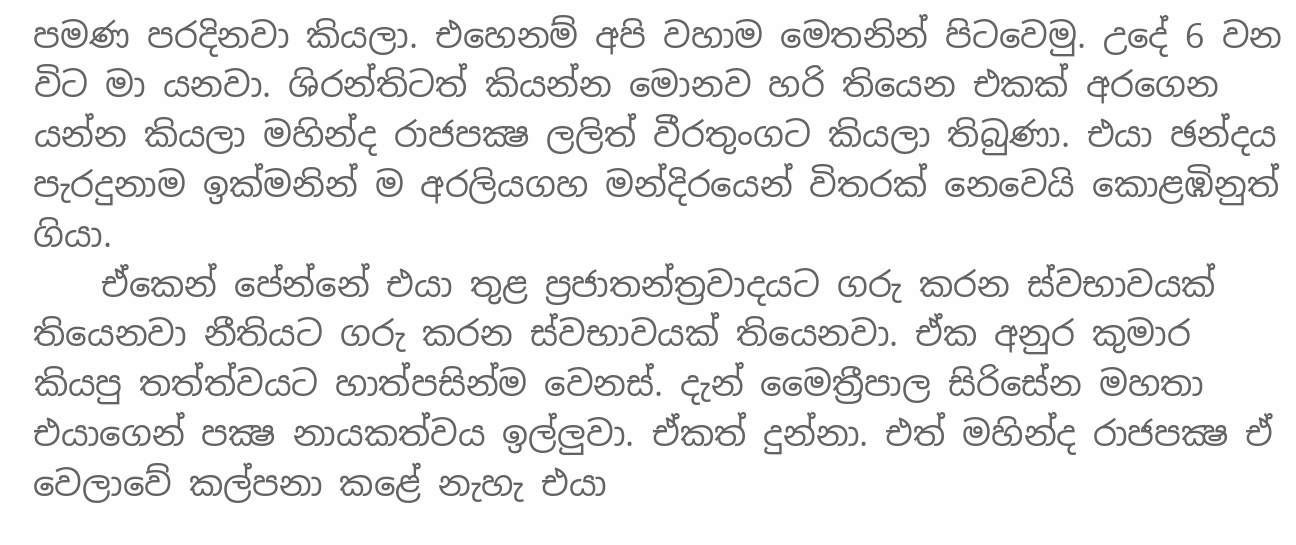පමණ පරදිනවා කියලා. එහෙනම් අපි වහාම මෙතනින් පිටවෙමු. උදේ 6 වන විට මා යනවා. ශිරන්තිටත් කියන්න මොනව හරි තියෙන එකක්‌ අරගෙන යන්න කියලා මහින්ද රාජපක්‍ෂ ලලිත් වීරතුංගට කියලා තිබුණා. එයා ඡන්දය පැරදුනාම ඉක්‌මනින් ම අරලියගහ මන්දිරයෙන් විතරක්‌ නෙවෙයි කොළඹිනුත් ගියා.
    ඒකෙන් පේන්නේ එයා තුළ ප්‍රජාතන්ත්‍රවාදයට ගරු කරන ස්‌වභාවයක්‌ තියෙනවා නීතියට ගරු කරන ස්‌වභාවයක්‌ තියෙනවා. ඒක අනුර කුමාර කියපු තත්ත්වයට හාත්පසින්ම වෙනස්‌. දැන් මෛත්‍රීපාල සිරිසේන මහතා එයාගෙන් පක්‍ෂ නායකත්වය ඉල්ලුවා. ඒකත් දුන්නා. එත් මහින්ද රාජපක්‍ෂ ඒ වෙලාවේ කල්පනා කළේ නැහැ එයා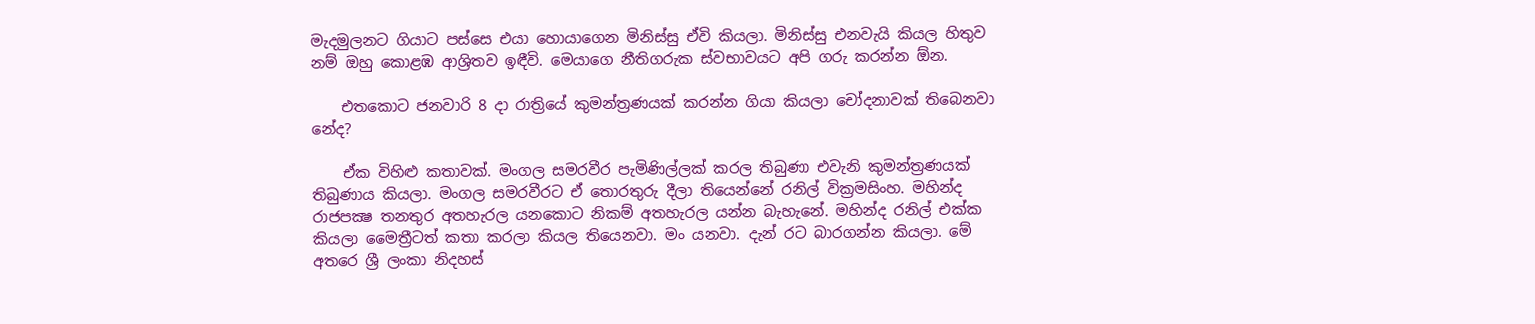මැදමුලනට ගියාට පස්‌සෙ එයා හොයාගෙන මිනිස්‌සු ඒවි කියලා. මිනිස්‌සු එනවැයි කියල හිතුව නම් ඔහු කොළඹ ආශ්‍රිතව ඉඳීවි. මෙයාගෙ නීතිගරුක ස්‌වභාවයට අපි ගරු කරන්න ඕන.

    එතකොට ජනවාරි 8 දා රාත්‍රියේ කුමන්ත්‍රණයක්‌ කරන්න ගියා කියලා චෝදනාවක්‌ තිබෙනවා නේද?

    ඒක විහිළු කතාවක්‌. මංගල සමරවීර පැමිණිල්ලක්‌ කරල තිබුණා එවැනි කුමන්ත්‍රණයක්‌ තිබුණාය කියලා. මංගල සමරවීරට ඒ තොරතුරු දීලා තියෙන්නේ රනිල් වික්‍රමසිංහ. මහින්ද රාජපක්‍ෂ තනතුර අතහැරල යනකොට නිකම් අතහැරල යන්න බැහැනේ. මහින්ද රනිල් එක්‌ක කියලා මෛත්‍රීටත් කතා කරලා කියල තියෙනවා. මං යනවා. දැන් රට බාරගන්න කියලා. මේ අතරෙ ශ්‍රී ලංකා නිදහස්‌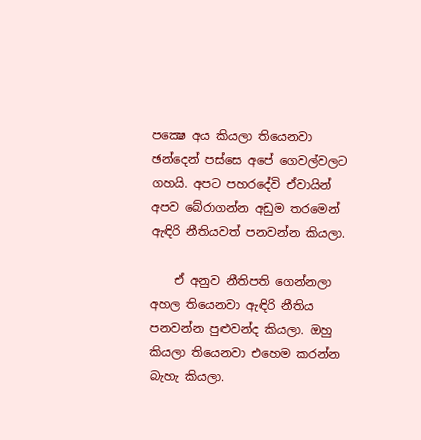පක්‍ෂෙ අය කියලා තියෙනවා ඡන්දෙන් පස්‌සෙ අපේ ගෙවල්වලට ගහයි. අපට පහරදේවි ඒවායින් අපව බේරාගන්න අඩුම තරමෙන් ඇඳිරි නීතියවත් පනවන්න කියලා.

    ඒ අනුව නීතිපති ගෙන්නලා අහල තියෙනවා ඇඳිරි නීතිය පනවන්න පුළුවන්ද කියලා. ඔහු කියලා තියෙනවා එහෙම කරන්න බැහැ කියලා.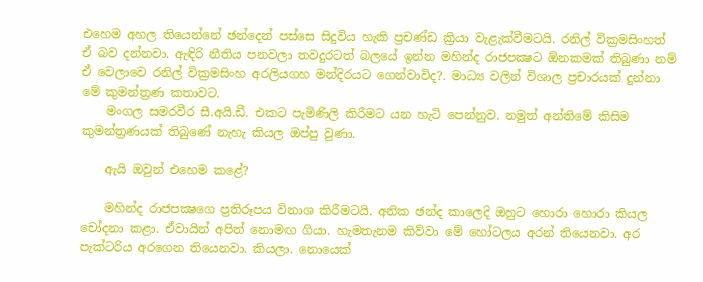එහෙම අහල තියෙන්නේ ඡන්දෙන් පස්‌සෙ සිදුවිය හැකි ප්‍රචණ්‌ඩ ක්‍රියා වැළැක්‌වීමටයි. රනිල් වික්‍රමසිංහත් ඒ බව දන්නවා. ඇඳිරි නීතිය පනවලා තවදුරටත් බලයේ ඉන්න මහින්ද රාජපක්‍ෂට ඕනකමක්‌ තිබුණා නම් ඒ වෙලාවෙ රනිල් වික්‍රමසිංහ අරලියගහ මන්දිරයට ගෙන්වාවිද?. මාධ්‍ය වලින් විශාල ප්‍රචාරයක්‌ දුන්නා මේ කුමන්ත්‍රණ කතාවට.
    මංගල සමරවීර සී.අයි.ඩී. එකට පැමිණිලි කිරීමට යන හැටි පෙන්නුව. නමුත් අන්තිමේ කිසිම කුමන්ත්‍රණයක්‌ තිබුණේ නැහැ කියල ඔප්පු වුණා.

    ඇයි ඔවුන් එහෙම කළේ?

    මහින්ද රාජපක්‍ෂගෙ ප්‍රතිරූපය විනාශ කිරීමටයි. අනික ඡන්ද කාලෙදි ඔහුට හොරා හොරා කියල චෝදනා කළා. ඒවායින් අපිත් නොමඟ ගියා. හැමතැනම කිව්වා මේ හෝටලය අරන් තියෙනවා. අර පැක්‌ටරිය අරගෙන තියෙනවා. කියලා. නොයෙක්‌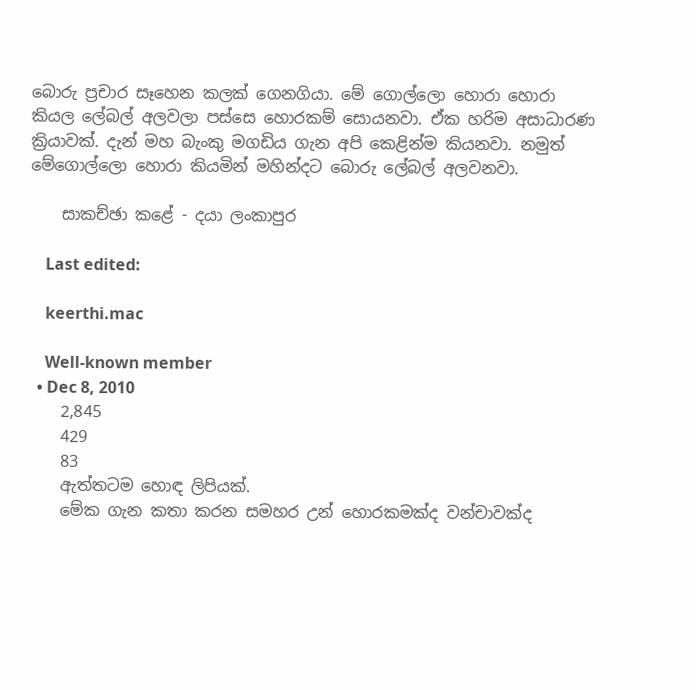බොරු ප්‍රචාර සෑහෙන කලක්‌ ගෙනගියා. මේ ගොල්ලො හොරා හොරා කියල ලේබල් අලවලා පස්‌සෙ හොරකම් සොයනවා. ඒක හරිම අසාධාරණ ක්‍රියාවක්‌. දැන් මහ බැංකු මගඩිය ගැන අපි කෙළින්ම කියනවා. නමුත් මේගොල්ලො හොරා කියමින් මහින්දට බොරු ලේබල් අලවනවා.

    සාකච්ඡා කළේ - දයා ලංකාපුර

    Last edited:

    keerthi.mac

    Well-known member
  • Dec 8, 2010
    2,845
    429
    83
    ඇත්තටම හොඳ ලිපියක්.
    මේක ගැන කතා කරන සමහර උන් හොරකමක්ද වන්චාවක්ද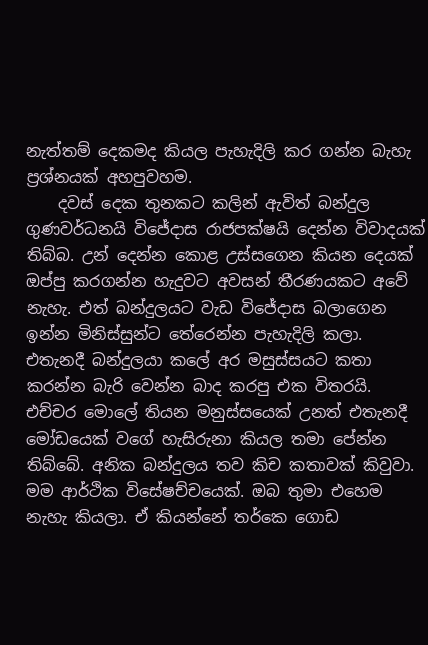නැත්තම් දෙකමද කියල පැහැදිලි කර ගන්න බැහැ ප්‍රශ්නයක් අහපුවහම.
    දවස් දෙක තුනකට කලින් ඇවිත් බන්දුල ගුණවර්ධනයි විජේදාස රාජපක්ෂයි දෙන්න විවාදයක් තිබ්බ. උන් දෙන්න කොළ උස්සගෙන කියන දෙයක් ඔප්පු කරගන්න හැදුවට අවසන් තීරණයකට අවේ නැහැ. එත් බන්දුලයට වැඩ විජේදාස බලාගෙන ඉන්න මිනිස්සුන්ට තේරෙන්න පැහැදිලි කලා. එතැනදී බන්දුලයා කලේ අර මසුස්සයට කතා කරන්න බැරි වෙන්න බාද කරපු එක විතරයි. එච්චර මොලේ තියන මනුස්සයෙක් උනත් එතැනදී මෝඩයෙක් වගේ හැසිරුනා කියල තමා පේන්න තිබ්බේ. අනික බන්දුලය තව කිච කතාවක් කිවුවා. මම ආර්ථික විසේෂච්චයෙක්. ඔබ තුමා එහෙම නැහැ කියලා. ඒ කියන්නේ තර්කෙ ගොඩ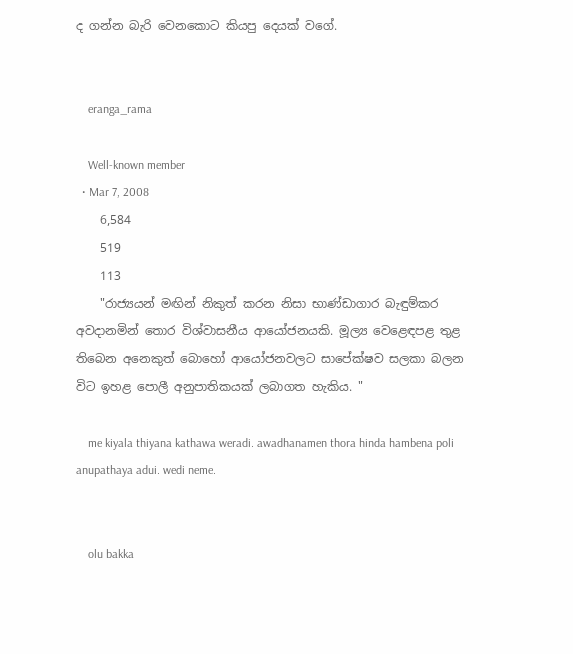ද ගන්න බැරි වෙනකොට කියපු දෙයක් වගේ.


    eranga_rama

    Well-known member
  • Mar 7, 2008
    6,584
    519
    113
    "රාජ්‍යයන් මඟින් නිකුත් කරන නිසා භාණ්ඩාගාර බැඳුම්කර අවදානමින් තොර විශ්වාසනීය ආයෝජනයකි. මූල්‍ය වෙළෙඳපළ තුළ තිබෙන අනෙකුත් බොහෝ ආයෝජනවලට සාපේක්ෂව සලකා බලන විට ඉහළ පොලී අනුපාතිකයක් ලබාගත හැකිය. "

    me kiyala thiyana kathawa weradi. awadhanamen thora hinda hambena poli anupathaya adui. wedi neme.


    olu bakka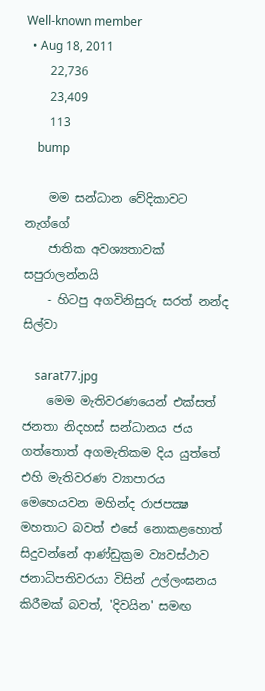Well-known member
  • Aug 18, 2011
    22,736
    23,409
    113
    bump

    මම සන්ධාන වේදිකාවට නැග්ගේ
    ජාතික අවශ්‍යතාවක්‌ සපුරාලන්නයි
    - හිටපු අගවිනිසුරු සරත් නන්ද සිල්වා

    sarat77.jpg
    මෙම මැතිවරණයෙන් එක්‌සත් ජනතා නිදහස්‌ සන්ධානය ජය ගත්තොත් අගමැතිකම දිය යුත්තේ එහි මැතිවරණ ව්‍යාපාරය මෙහෙයවන මහින්ද රාජපක්‍ෂ මහතාට බවත් එසේ නොකළහොත් සිදුවන්නේ ආණ්‌ඩුක්‍රම ව්‍යවස්‌ථාව ජනාධිපතිවරයා විසින් උල්ලංඝනය කිරීමක්‌ බවත්, 'දිවයින' සමඟ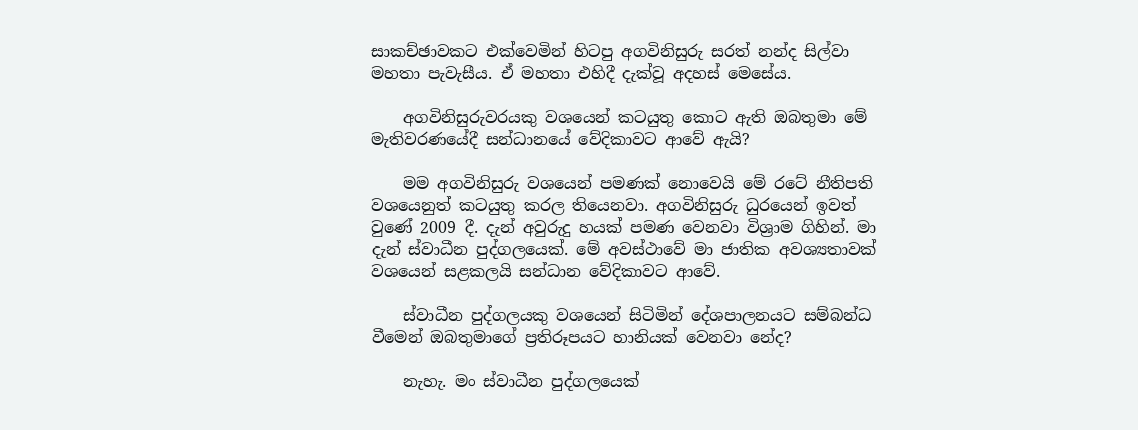සාකච්ඡාවකට එක්‌වෙමින් හිටපු අගවිනිසුරු සරත් නන්ද සිල්වා මහතා පැවැසීය. ඒ මහතා එහිදී දැක්‌වූ අදහස්‌ මෙසේය.

    අගවිනිසුරුවරයකු වශයෙන් කටයුතු කොට ඇති ඔබතුමා මේ මැතිවරණයේදී සන්ධානයේ වේදිකාවට ආවේ ඇයි?

    මම අගවිනිසුරු වශයෙන් පමණක්‌ නොවෙයි මේ රටේ නීතිපති වශයෙනුත් කටයුතු කරල තියෙනවා. අගවිනිසුරු ධුරයෙන් ඉවත් වුණේ 2009 දී. දැන් අවුරුදු හයක්‌ පමණ වෙනවා විශ්‍රාම ගිහින්. මා දැන් ස්‌වාධීන පුද්ගලයෙක්‌. මේ අවස්‌ථාවේ මා ජාතික අවශ්‍යතාවක්‌ වශයෙන් සළකලයි සන්ධාන වේදිකාවට ආවේ.

    ස්‌වාධීන පුද්ගලයකු වශයෙන් සිටිමින් දේශපාලනයට සම්බන්ධ වීමෙන් ඔබතුමාගේ ප්‍රතිරූපයට හානියක්‌ වෙනවා නේද?

    නැහැ. මං ස්‌වාධීන පුද්ගලයෙක්‌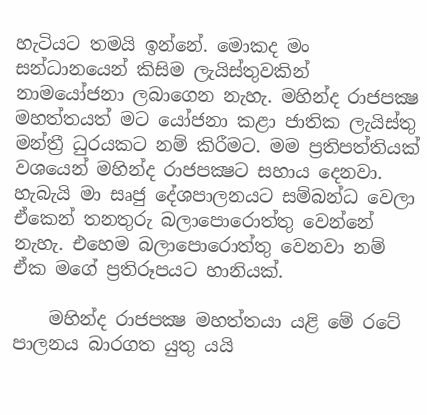හැටියට තමයි ඉන්නේ. මොකද මං සන්ධානයෙන් කිසිම ලැයිස්‌තුවකින් නාමයෝජනා ලබාගෙන නැහැ. මහින්ද රාජපක්‍ෂ මහත්තයත් මට යෝජනා කළා ජාතික ලැයිස්‌තු මන්ත්‍රී ධුරයකට නම් කිරීමට. මම ප්‍රතිපත්තියක්‌ වශයෙන් මහින්ද රාජපක්‍ෂට සහාය දෙනවා. හැබැයි මා සෘජු දේශපාලනයට සම්බන්ධ වෙලා ඒකෙන් තනතුරු බලාපොරොත්තු වෙන්නේ නැහැ. එහෙම බලාපොරොත්තු වෙනවා නම් ඒක මගේ ප්‍රතිරූපයට හානියක්‌.

    මහින්ද රාජපක්‍ෂ මහත්තයා යළි මේ රටේ පාලනය බාරගත යුතු යයි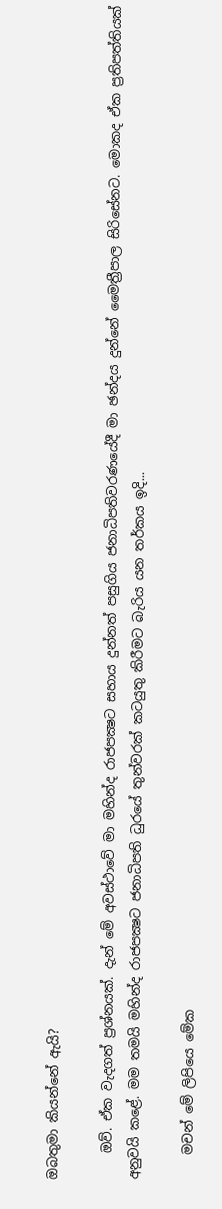ඔබතුමා කියන්නේ ඇයි?

    ඔව්. ඒක වැදගත් ප්‍රශ්නයක්‌. දැන් මේ අවස්‌ථාවේ මා මහින්ද රාජපක්‍ෂට සහාය දුන්නත් පසුගිය ජනාධිපතිවරණයේදී මා ඡන්දය දුන්නේ මෛත්‍රීපාල සිරිසේනට. මොකද ඒක ප්‍රතිපත්තියක්‌ අනුවයි කළේ. මම තමයි මහින්ද රාජපක්‍ෂට ජනාධිපති ධුරයේ තුන්වරක්‌ කටයුතු කිරීමට බැරිය යන තර්කය ඉදි...

    මචන් මේ ලිපියෙ මේක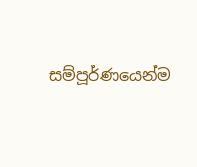සම්පූර්ණයෙන්ම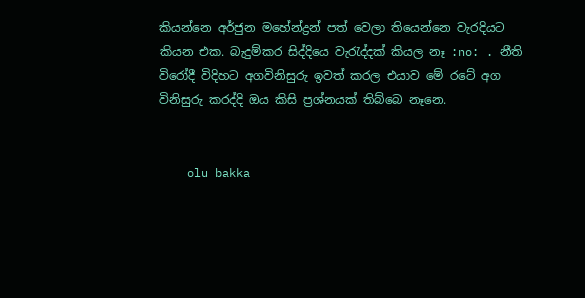කියන්නෙ අර්ජුන මහේන්ද්‍රන් පත් වෙලා තියෙන්නෙ වැරදියට කියන එක. බැදුම්කර සිද්දියෙ වැරැද්දක් කියල නෑ :no: . නීති විරෝදී විදිහට අගවිනිසුරු ඉවත් කරල එයාව මේ රටේ අග විනිසුරු කරද්දි ඔය කිසි ප්‍රශ්නයක් තිබ්බෙ නෑනෙ.


    olu bakka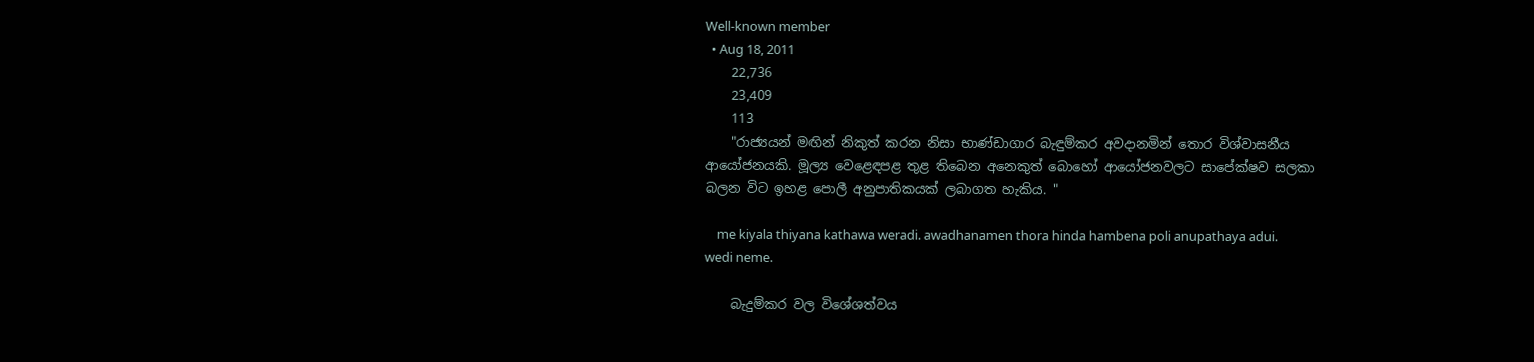Well-known member
  • Aug 18, 2011
    22,736
    23,409
    113
    "රාජ්‍යයන් මඟින් නිකුත් කරන නිසා භාණ්ඩාගාර බැඳුම්කර අවදානමින් තොර විශ්වාසනීය ආයෝජනයකි. මූල්‍ය වෙළෙඳපළ තුළ තිබෙන අනෙකුත් බොහෝ ආයෝජනවලට සාපේක්ෂව සලකා බලන විට ඉහළ පොලී අනුපාතිකයක් ලබාගත හැකිය. "

    me kiyala thiyana kathawa weradi. awadhanamen thora hinda hambena poli anupathaya adui. wedi neme.

    බැදුම්කර වල විශේශත්වය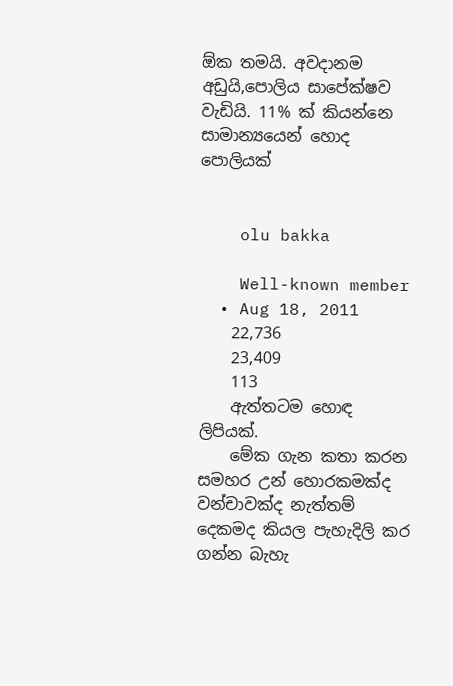ඕක තමයි. අවදානම අඩුයි,පොලිය සාපේක්ෂව වැඩියි. 11% ක් කියන්නෙ සාමාන්‍යයෙන් හොද පොලියක්


    olu bakka

    Well-known member
  • Aug 18, 2011
    22,736
    23,409
    113
    ඇත්තටම හොඳ ලිපියක්.
    මේක ගැන කතා කරන සමහර උන් හොරකමක්ද වන්චාවක්ද නැත්තම් දෙකමද කියල පැහැදිලි කර ගන්න බැහැ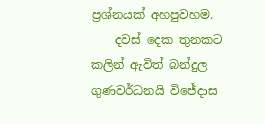ප්‍රශ්නයක් අහපුවහම.
    දවස් දෙක තුනකට කලින් ඇවිත් බන්දුල ගුණවර්ධනයි විජේදාස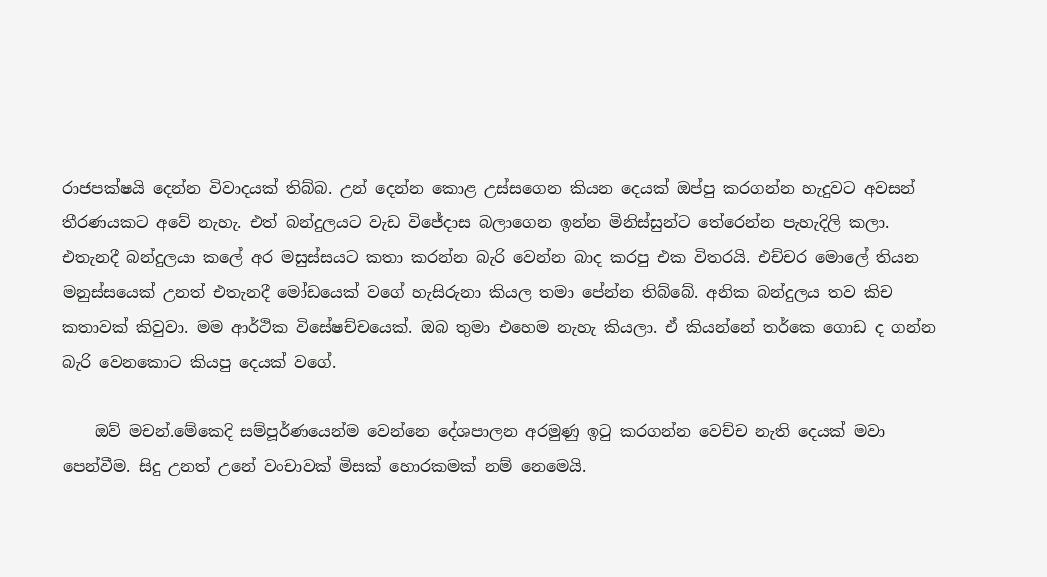රාජපක්ෂයි දෙන්න විවාදයක් තිබ්බ. උන් දෙන්න කොළ උස්සගෙන කියන දෙයක් ඔප්පු කරගන්න හැදුවට අවසන් තීරණයකට අවේ නැහැ. එත් බන්දුලයට වැඩ විජේදාස බලාගෙන ඉන්න මිනිස්සුන්ට තේරෙන්න පැහැදිලි කලා. එතැනදී බන්දුලයා කලේ අර මසුස්සයට කතා කරන්න බැරි වෙන්න බාද කරපු එක විතරයි. එච්චර මොලේ තියන මනුස්සයෙක් උනත් එතැනදී මෝඩයෙක් වගේ හැසිරුනා කියල තමා පේන්න තිබ්බේ. අනික බන්දුලය තව කිච කතාවක් කිවුවා. මම ආර්ථික විසේෂච්චයෙක්. ඔබ තුමා එහෙම නැහැ කියලා. ඒ කියන්නේ තර්කෙ ගොඩ ද ගන්න බැරි වෙනකොට කියපු දෙයක් වගේ.

    ඔව් මචන්.මේකෙදි සම්පූර්ණයෙන්ම වෙන්නෙ දේශපාලන අරමුණු ඉටු කරගන්න වෙච්ච නැති දෙයක් මවා පෙන්වීම. සිදු උනත් උනේ වංචාවක් මිසක් හොරකමක් නම් නෙමෙයි.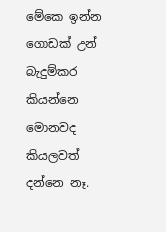මේකෙ ඉන්න ගොඩක් උන් බැදුම්කර කියන්නෙ මොනවද කියලවත් දන්නෙ නෑ.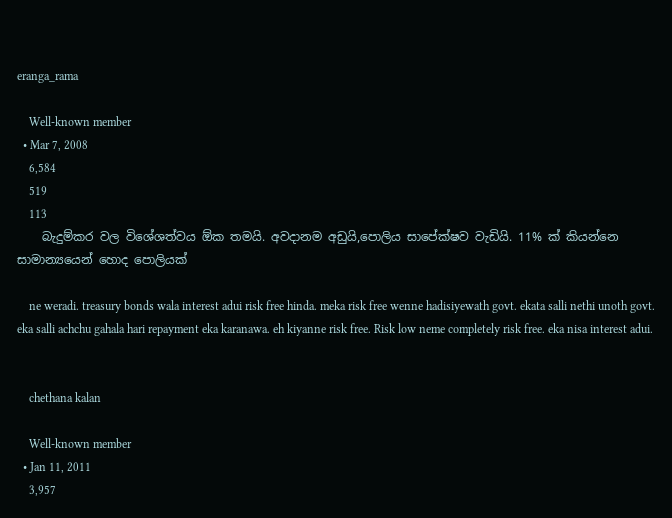eranga_rama

    Well-known member
  • Mar 7, 2008
    6,584
    519
    113
    බැදුම්කර වල විශේශත්වය ඕක තමයි. අවදානම අඩුයි,පොලිය සාපේක්ෂව වැඩියි. 11% ක් කියන්නෙ සාමාන්‍යයෙන් හොද පොලියක්

    ne weradi. treasury bonds wala interest adui risk free hinda. meka risk free wenne hadisiyewath govt. ekata salli nethi unoth govt. eka salli achchu gahala hari repayment eka karanawa. eh kiyanne risk free. Risk low neme completely risk free. eka nisa interest adui.


    chethana kalan

    Well-known member
  • Jan 11, 2011
    3,957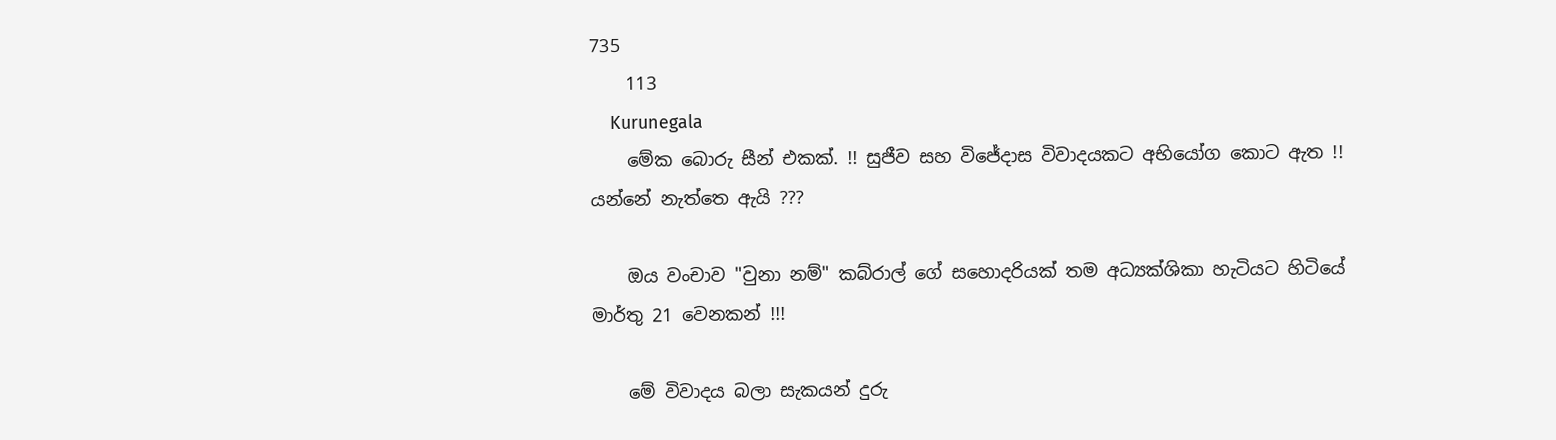735
    113
    Kurunegala
    මේක බොරු සීන් එකක්. !! සුජීව සහ විජේදාස විවාදයකට අභියෝග කොට ඇත !! යන්නේ නැත්තෙ ඇයි ???

    ඔය වංචාව "වුනා නම්" කබ්රාල් ගේ සහොදරියක් තම අධ්‍යක්ශිකා හැටියට හිටියේ මාර්තු 21 වෙනකන් !!!

    මේ විවාදය බලා සැකයන් දුරු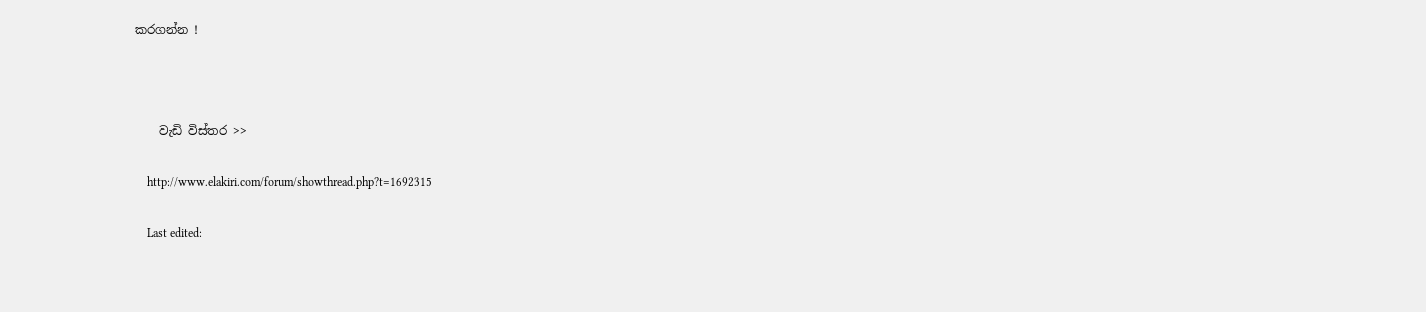කරගන්න !



    වැඩි විස්තර >>

    http://www.elakiri.com/forum/showthread.php?t=1692315

    Last edited: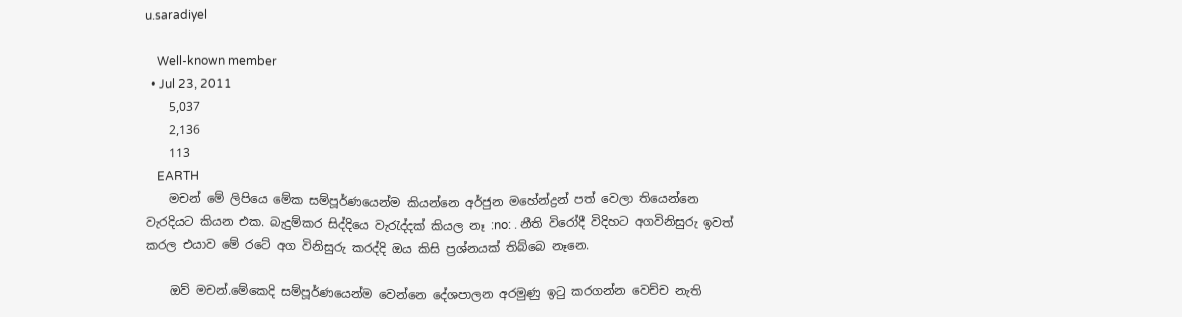u.saradiyel

    Well-known member
  • Jul 23, 2011
    5,037
    2,136
    113
    EARTH
    මචන් මේ ලිපියෙ මේක සම්පූර්ණයෙන්ම කියන්නෙ අර්ජුන මහේන්ද්‍රන් පත් වෙලා තියෙන්නෙ වැරදියට කියන එක. බැදුම්කර සිද්දියෙ වැරැද්දක් කියල නෑ :no: . නීති විරෝදී විදිහට අගවිනිසුරු ඉවත් කරල එයාව මේ රටේ අග විනිසුරු කරද්දි ඔය කිසි ප්‍රශ්නයක් තිබ්බෙ නෑනෙ.

    ඔව් මචන්.මේකෙදි සම්පූර්ණයෙන්ම වෙන්නෙ දේශපාලන අරමුණු ඉටු කරගන්න වෙච්ච නැති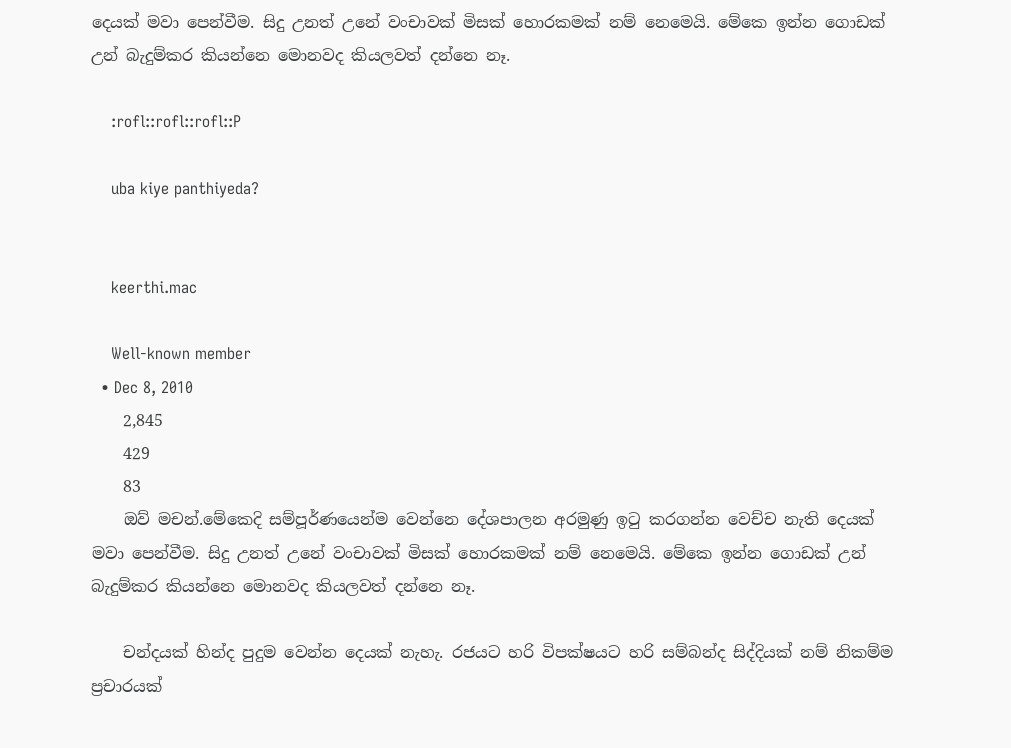දෙයක් මවා පෙන්වීම. සිදු උනත් උනේ වංචාවක් මිසක් හොරකමක් නම් නෙමෙයි. මේකෙ ඉන්න ගොඩක් උන් බැදුම්කර කියන්නෙ මොනවද කියලවත් දන්නෙ නෑ.

    :rofl::rofl::rofl::P

    uba kiye panthiyeda?


    keerthi.mac

    Well-known member
  • Dec 8, 2010
    2,845
    429
    83
    ඔව් මචන්.මේකෙදි සම්පූර්ණයෙන්ම වෙන්නෙ දේශපාලන අරමුණු ඉටු කරගන්න වෙච්ච නැති දෙයක් මවා පෙන්වීම. සිදු උනත් උනේ වංචාවක් මිසක් හොරකමක් නම් නෙමෙයි. මේකෙ ඉන්න ගොඩක් උන් බැදුම්කර කියන්නෙ මොනවද කියලවත් දන්නෙ නෑ.

    චන්දයක් හින්ද පුදුම වෙන්න දෙයක් නැහැ. රජයට හරි විපක්ෂයට හරි සම්බන්ද සිද්දියක් නම් නිකම්ම ප්‍රචාරයක්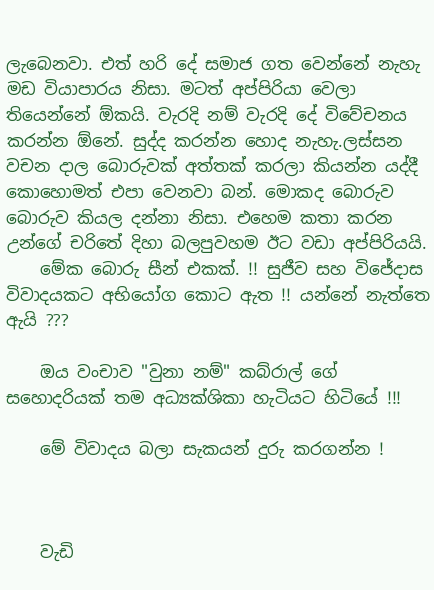ලැබෙනවා. එත් හරි දේ සමාජ ගත වෙන්නේ නැහැ මඩ වියාපාරය නිසා. මටත් අප්පිරියා වෙලා තියෙන්නේ ඕකයි. වැරදි නම් වැරදි දේ විවේචනය කරන්න ඕනේ. සුද්ද කරන්න හොද නැහැ.ලස්සන වචන දාල බොරුවක් අත්තක් කරලා කියන්න යද්දී කොහොමත් එපා වෙනවා බන්. මොකද බොරුව බොරුව කියල දන්නා නිසා. එහෙම කතා කරන උන්ගේ චරිතේ දිහා බලපුවහම ඊට වඩා අප්පිරියයි.
    මේක බොරු සීන් එකක්. !! සුජීව සහ විජේදාස විවාදයකට අභියෝග කොට ඇත !! යන්නේ නැත්තෙ ඇයි ???

    ඔය වංචාව "වුනා නම්" කබ්රාල් ගේ සහොදරියක් තම අධ්‍යක්ශිකා හැටියට හිටියේ !!!

    මේ විවාදය බලා සැකයන් දුරු කරගන්න !



    වැඩි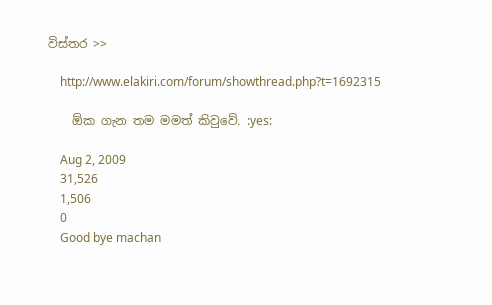විස්තර >>

    http://www.elakiri.com/forum/showthread.php?t=1692315

    ඕක ගැන තම මමත් කිවුවේ. :yes:

    Aug 2, 2009
    31,526
    1,506
    0
    Good bye machan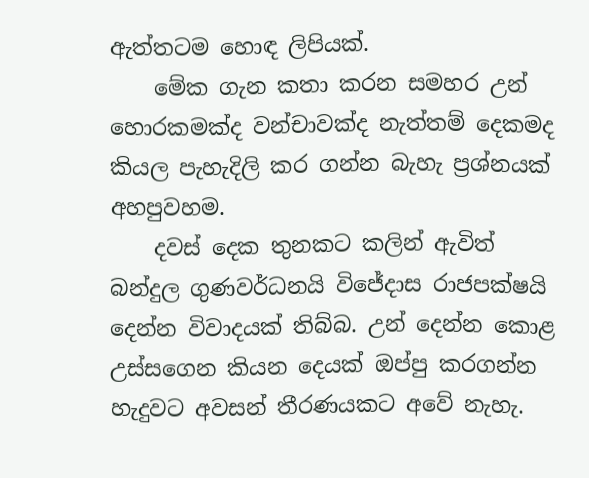ඇත්තටම හොඳ ලිපියක්.
    මේක ගැන කතා කරන සමහර උන් හොරකමක්ද වන්චාවක්ද නැත්තම් දෙකමද කියල පැහැදිලි කර ගන්න බැහැ ප්‍රශ්නයක් අහපුවහම.
    දවස් දෙක තුනකට කලින් ඇවිත් බන්දුල ගුණවර්ධනයි විජේදාස රාජපක්ෂයි දෙන්න විවාදයක් තිබ්බ. උන් දෙන්න කොළ උස්සගෙන කියන දෙයක් ඔප්පු කරගන්න හැදුවට අවසන් තීරණයකට අවේ නැහැ.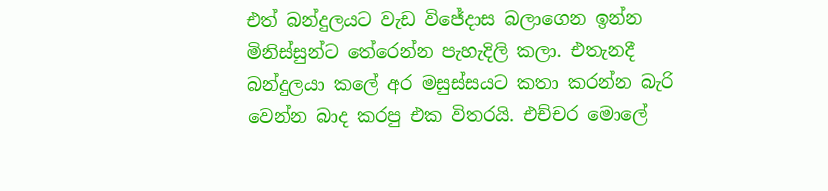එත් බන්දුලයට වැඩ විජේදාස බලාගෙන ඉන්න මිනිස්සුන්ට තේරෙන්න පැහැදිලි කලා. එතැනදී බන්දුලයා කලේ අර මසුස්සයට කතා කරන්න බැරි වෙන්න බාද කරපු එක විතරයි. එච්චර මොලේ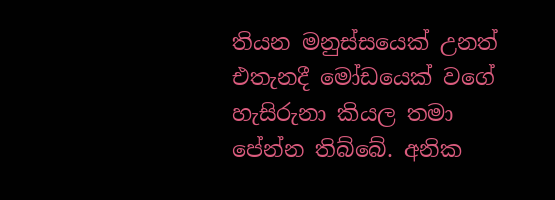තියන මනුස්සයෙක් උනත් එතැනදී මෝඩයෙක් වගේ හැසිරුනා කියල තමා පේන්න තිබ්බේ. අනික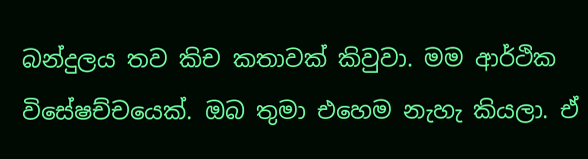බන්දුලය තව කිච කතාවක් කිවුවා. මම ආර්ථික විසේෂච්චයෙක්. ඔබ තුමා එහෙම නැහැ කියලා. ඒ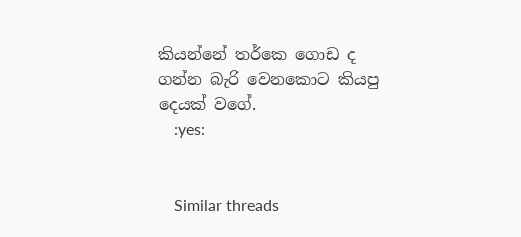කියන්නේ තර්කෙ ගොඩ ද ගන්න බැරි වෙනකොට කියපු දෙයක් වගේ.
    :yes:


    Similar threads